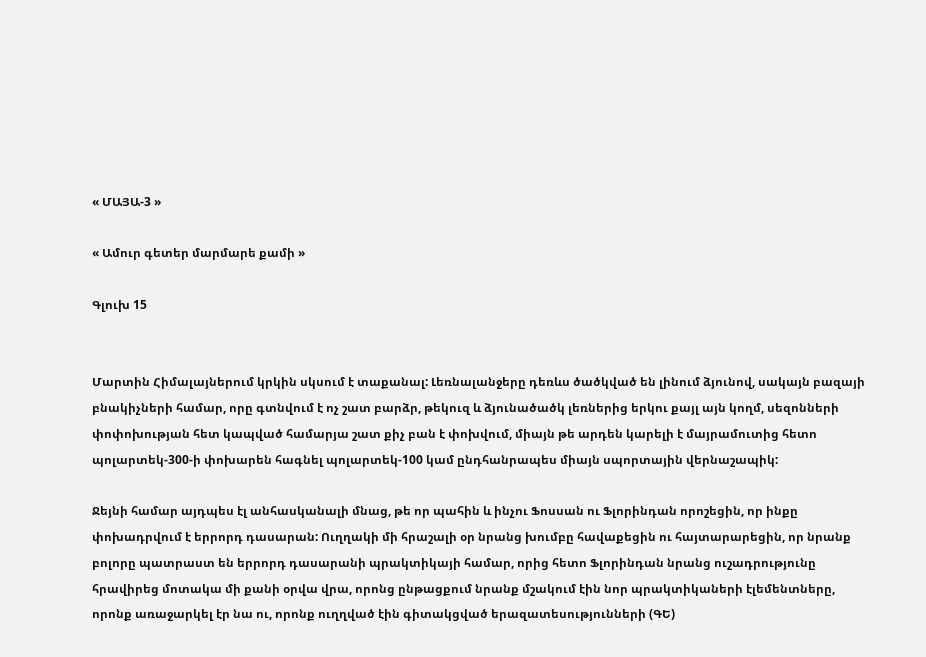« ՄԱՅԱ-3 »

« Ամուր գետեր մարմարե քամի »

Գլուխ 15


Մարտին Հիմալայներում կրկին սկսում է տաքանալ: Լեռնալանջերը դեռևս ծածկված են լինում ձյունով, սակայն բազայի բնակիչների համար, որը գտնվում է ոչ շատ բարձր, թեկուզ և ձյունածածկ լեռներից երկու քայլ այն կողմ, սեզոնների փոփոխության հետ կապված համարյա շատ քիչ բան է փոխվում, միայն թե արդեն կարելի է մայրամուտից հետո պոլարտեկ-300-ի փոխարեն հագնել պոլարտեկ-100 կամ ընդհանրապես միայն սպորտային վերնաշապիկ:

Ջեյնի համար այդպես էլ անհասկանալի մնաց, թե որ պահին և ինչու Ֆոսսան ու Ֆլորինդան որոշեցին, որ ինքը փոխադրվում է երրորդ դասարան: Ուղղակի մի հրաշալի օր նրանց խումբը հավաքեցին ու հայտարարեցին, որ նրանք բոլորը պատրաստ են երրորդ դասարանի պրակտիկայի համար, որից հետո Ֆլորինդան նրանց ուշադրությունը հրավիրեց մոտակա մի քանի օրվա վրա, որոնց ընթացքում նրանք մշակում էին նոր պրակտիկաների էլեմենտները, որոնք առաջարկել էր նա ու, որոնք ուղղված էին գիտակցված երազատեսությունների (ԳԵ)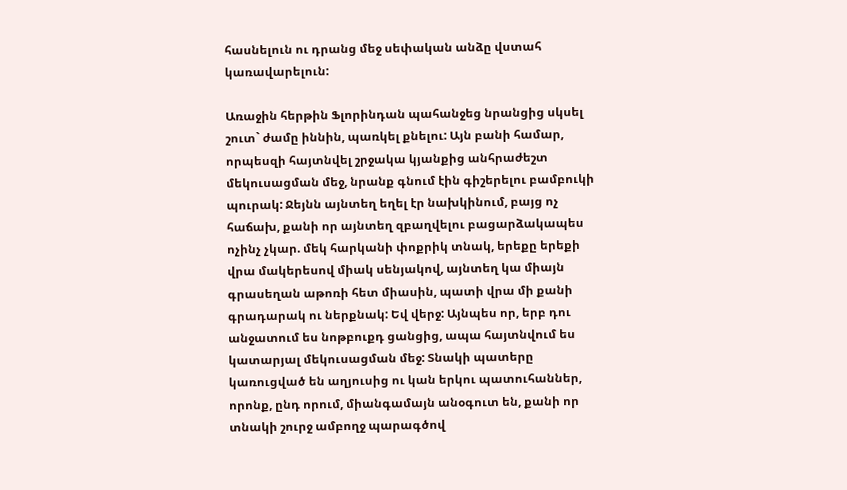հասնելուն ու դրանց մեջ սեփական անձը վստահ կառավարելուն:

Առաջին հերթին Ֆլորինդան պահանջեց նրանցից սկսել շուտ` ժամը իննին, պառկել քնելու: Այն բանի համար, որպեսզի հայտնվել շրջակա կյանքից անհրաժեշտ մեկուսացման մեջ, նրանք գնում էին գիշերելու բամբուկի պուրակ: Ջեյնն այնտեղ եղել էր նախկինում, բայց ոչ հաճախ, քանի որ այնտեղ զբաղվելու բացարձակապես ոչինչ չկար. մեկ հարկանի փոքրիկ տնակ, երեքը երեքի վրա մակերեսով միակ սենյակով, այնտեղ կա միայն գրասեղան աթոռի հետ միասին, պատի վրա մի քանի գրադարակ ու ներքնակ: Եվ վերջ: Այնպես որ, երբ դու անջատում ես նոթբուքդ ցանցից, ապա հայտնվում ես կատարյալ մեկուսացման մեջ: Տնակի պատերը կառուցված են աղյուսից ու կան երկու պատուհաններ, որոնք, ընդ որում, միանգամայն անօգուտ են, քանի որ տնակի շուրջ ամբողջ պարագծով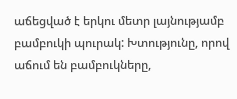աճեցված է երկու մետր լայնությամբ բամբուկի պուրակ: Խտությունը, որով աճում են բամբուկները,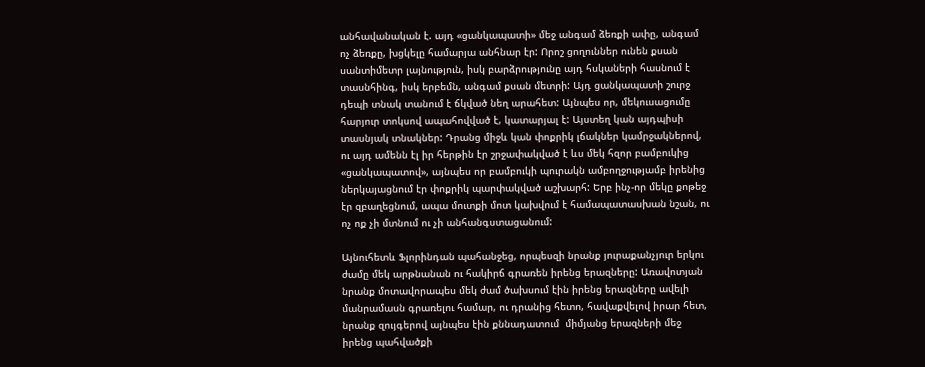անհավանական է. այդ «ցանկապատի» մեջ անգամ ձեռքի ափը, անգամ ոչ ձեռքը, խցկելը համարյա անհնար էր: Որոշ ցողուններ ունեն քսան սանտիմետր լայնություն, իսկ բարձրությունը այդ հսկաների հասնում է տասնհինգ, իսկ երբեմն, անգամ քսան մետրի: Այդ ցանկապատի շուրջ դեպի տնակ տանում է ճկված նեղ արահետ: Այնպես որ, մեկուսացումը հարյուր տոկսով ապահովված է, կատարյալ է: Այստեղ կան այդպիսի տասնյակ տնակներ: Դրանց միջև կան փոքրիկ լճակներ կամրջակներով, ու այդ ամենն էլ իր հերթին էր շրջափակված է ևս մեկ հզոր բամբուկից «ցանկապատով», այնպես որ բամբուկի պուրակն ամբողջությամբ իրենից ներկայացնում էր փոքրիկ պարփակված աշխարհ: Երբ ինչ-որ մեկը քոթեջ էր զբաղեցնում, ապա մուտքի մոտ կախվում է համապատասխան նշան, ու ոչ ոք չի մտնում ու չի անհանգստացանում:

Այնուհետև Ֆլորինդան պահանջեց, որպեսզի նրանք յուրաքանչյուր երկու ժամը մեկ արթնանան ու հակիրճ գրառեն իրենց երազները: Առավոտյան նրանք մոտավորապես մեկ ժամ ծախսում էին իրենց երազները ավելի մանրամասն գրառելու համար, ու դրանից հետո, հավաքվելով իրար հետ, նրանք զույգերով այնպես էին քննադատում  միմյանց երազների մեջ իրենց պահվածքի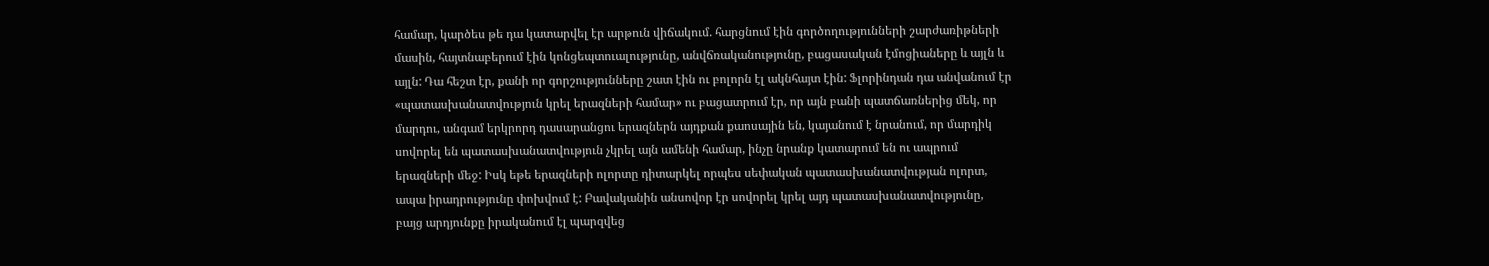համար, կարծես թե դա կատարվել էր արթուն վիճակում. հարցնում էին գործողությունների շարժառիթների մասին, հայտնաբերում էին կոնցեպտուալությունը, անվճռականությունը, բացասական էմոցիաները և այլն և այլն: Դա հեշտ էր, քանի որ գորշությունները շատ էին ու բոլորն էլ ակնհայտ էին: Ֆլորինդան դա անվանում էր «պատասխանատվություն կրել երազների համար» ու բացատրում էր, որ այն բանի պատճառներից մեկ, որ մարդու, անգամ երկրորդ դասարանցու երազներն այդքան քաոսային են, կայանում է նրանում, որ մարդիկ սովորել են պատասխանատվություն չկրել այն ամենի համար, ինչը նրանք կատարում են ու ապրում երազների մեջ: Իսկ եթե երազների ոլորտը դիտարկել որպես սեփական պատասխանատվության ոլորտ, ապա իրադրությունը փոխվում է: Բավականին անսովոր էր սովորել կրել այդ պատասխանատվությունը, բայց արդյունքը իրականում էլ պարզվեց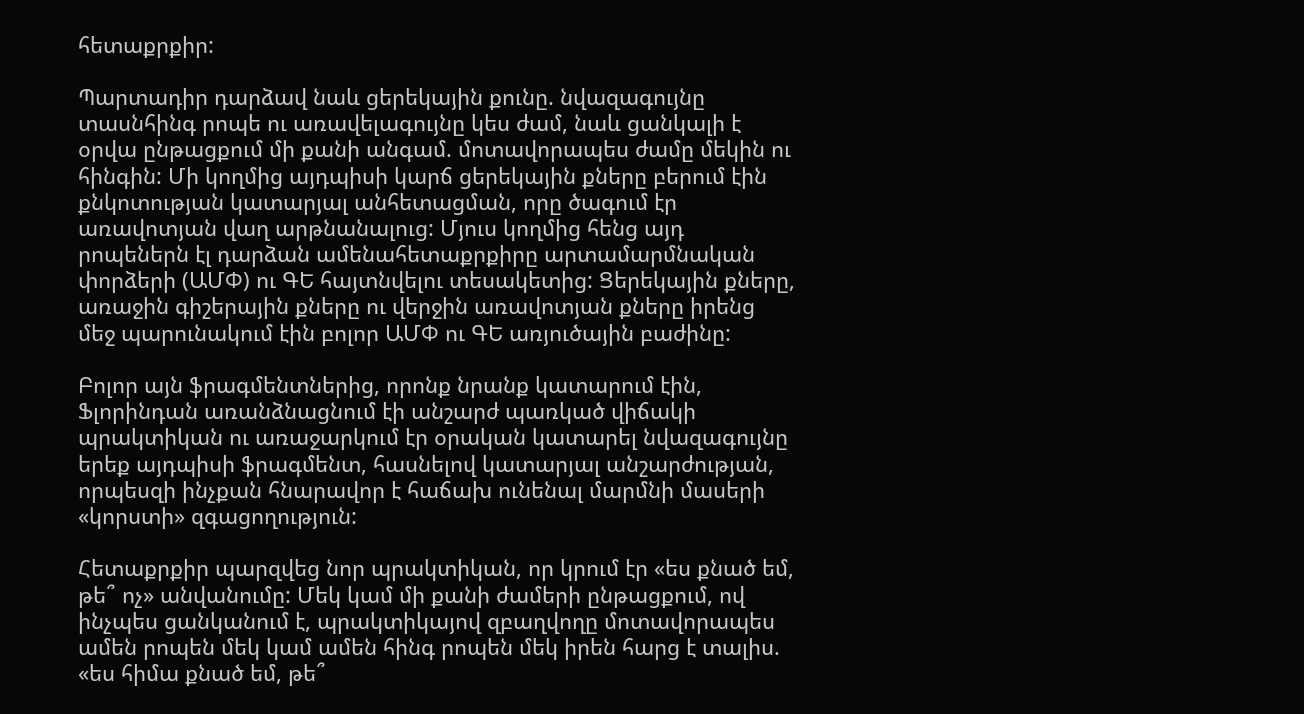հետաքրքիր:

Պարտադիր դարձավ նաև ցերեկային քունը. նվազագույնը տասնհինգ րոպե ու առավելագույնը կես ժամ, նաև ցանկալի է օրվա ընթացքում մի քանի անգամ. մոտավորապես ժամը մեկին ու հինգին: Մի կողմից այդպիսի կարճ ցերեկային քները բերում էին քնկոտության կատարյալ անհետացման, որը ծագում էր առավոտյան վաղ արթնանալուց: Մյուս կողմից հենց այդ րոպեներն էլ դարձան ամենահետաքրքիրը արտամարմնական փորձերի (ԱՄՓ) ու ԳԵ հայտնվելու տեսակետից: Ցերեկային քները, առաջին գիշերային քները ու վերջին առավոտյան քները իրենց մեջ պարունակում էին բոլոր ԱՄՓ ու ԳԵ առյուծային բաժինը:

Բոլոր այն ֆրագմենտներից, որոնք նրանք կատարում էին, Ֆլորինդան առանձնացնում էի անշարժ պառկած վիճակի պրակտիկան ու առաջարկում էր օրական կատարել նվազագույնը երեք այդպիսի ֆրագմենտ, հասնելով կատարյալ անշարժության, որպեսզի ինչքան հնարավոր է հաճախ ունենալ մարմնի մասերի «կորստի» զգացողություն:

Հետաքրքիր պարզվեց նոր պրակտիկան, որ կրում էր «ես քնած եմ, թե՞ ոչ» անվանումը: Մեկ կամ մի քանի ժամերի ընթացքում, ով ինչպես ցանկանում է, պրակտիկայով զբաղվողը մոտավորապես ամեն րոպեն մեկ կամ ամեն հինգ րոպեն մեկ իրեն հարց է տալիս. «ես հիմա քնած եմ, թե՞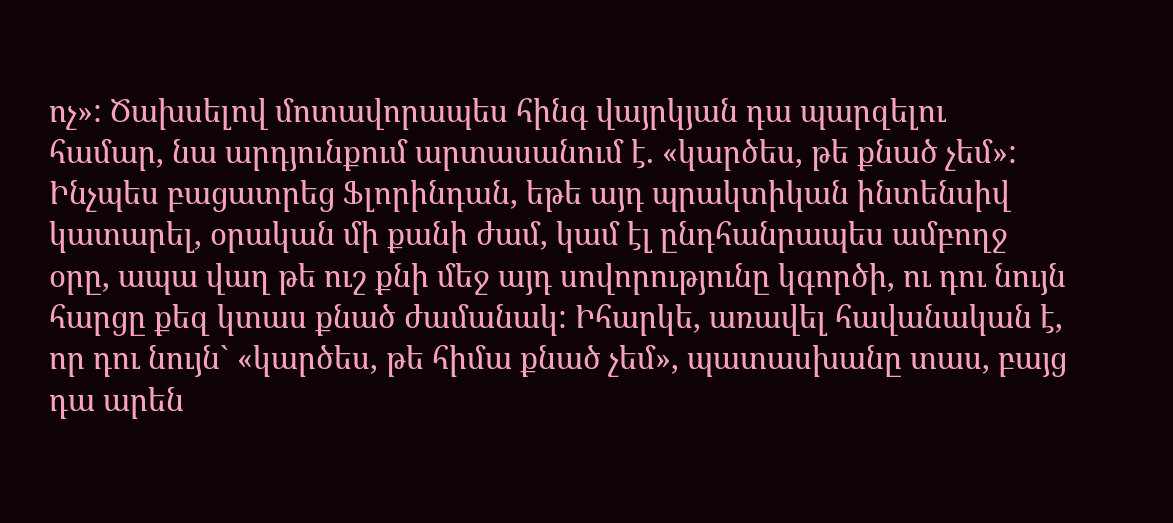ոչ»: Ծախսելով մոտավորապես հինգ վայրկյան դա պարզելու համար, նա արդյունքում արտասանում է. «կարծես, թե քնած չեմ»: Ինչպես բացատրեց Ֆլորինդան, եթե այդ պրակտիկան ինտենսիվ կատարել, օրական մի քանի ժամ, կամ էլ ընդհանրապես ամբողջ օրը, ապա վաղ թե ուշ քնի մեջ այդ սովորությունը կգործի, ու դու նույն հարցը քեզ կտաս քնած ժամանակ: Իհարկե, առավել հավանական է, որ դու նույն` «կարծես, թե հիմա քնած չեմ», պատասխանը տաս, բայց դա արեն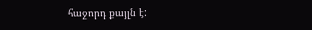հաջորդ քայլն է: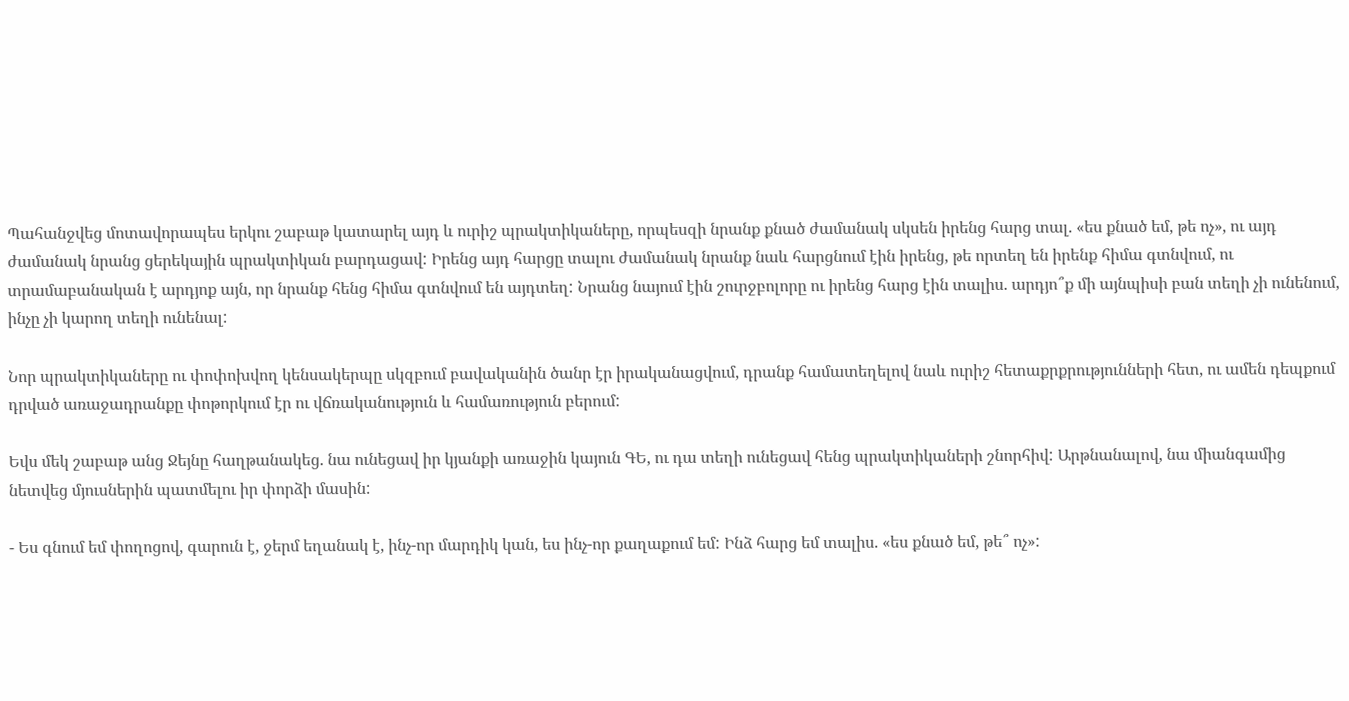Պահանջվեց մոտավորապես երկու շաբաթ կատարել այդ և ուրիշ պրակտիկաները, որպեսզի նրանք քնած ժամանակ սկսեն իրենց հարց տալ. «ես քնած եմ, թե ոչ», ու այդ ժամանակ նրանց ցերեկային պրակտիկան բարդացավ: Իրենց այդ հարցը տալու ժամանակ նրանք նաև հարցնում էին իրենց, թե որտեղ են իրենք հիմա գտնվում, ու տրամաբանական է արդյոք այն, որ նրանք հենց հիմա գտնվում են այդտեղ: Նրանց նայում էին շուրջբոլորը ու իրենց հարց էին տալիս. արդյո՞ք մի այնպիսի բան տեղի չի ունենում, ինչը չի կարող տեղի ունենալ:

Նոր պրակտիկաները ու փոփոխվող կենսակերպը սկզբում բավականին ծանր էր իրականացվում, դրանք համատեղելով նաև ուրիշ հետաքրքրությունների հետ, ու ամեն դեպքում դրված առաջադրանքը փոթորկում էր ու վճռականություն և համառություն բերում:

Եվս մեկ շաբաթ անց Ջեյնը հաղթանակեց. նա ունեցավ իր կյանքի առաջին կայուն ԳԵ, ու դա տեղի ունեցավ հենց պրակտիկաների շնորհիվ: Արթնանալով, նա միանգամից նետվեց մյուսներին պատմելու իր փորձի մասին:

- Ես գնում եմ փողոցով, գարուն է, ջերմ եղանակ է, ինչ-որ մարդիկ կան, ես ինչ-որ քաղաքում եմ: Ինձ հարց եմ տալիս. «ես քնած եմ, թե՞ ոչ»: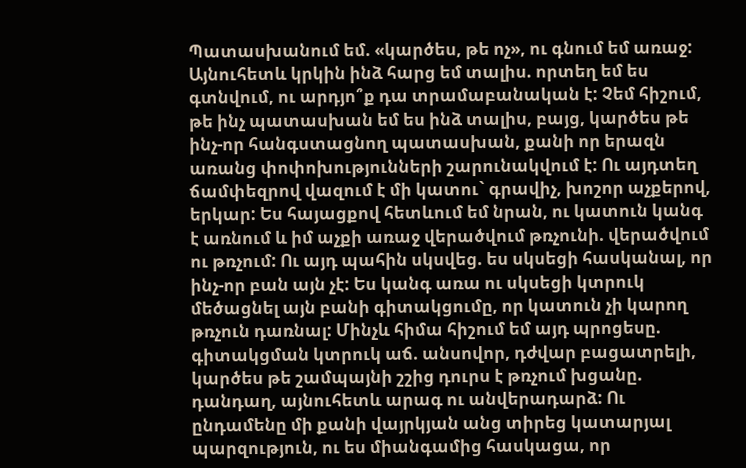Պատասխանում եմ. «կարծես, թե ոչ», ու գնում եմ առաջ: Այնուհետև կրկին ինձ հարց եմ տալիս. որտեղ եմ ես գտնվում, ու արդյո՞ք դա տրամաբանական է: Չեմ հիշում, թե ինչ պատասխան եմ ես ինձ տալիս, բայց, կարծես թե ինչ-որ հանգստացնող պատասխան, քանի որ երազն առանց փոփոխությունների շարունակվում է: Ու այդտեղ ճամփեզրով վազում է մի կատու` գրավիչ, խոշոր աչքերով, երկար: Ես հայացքով հետևում եմ նրան, ու կատուն կանգ է առնում և իմ աչքի առաջ վերածվում թռչունի. վերածվում ու թռչում: Ու այդ պահին սկսվեց. ես սկսեցի հասկանալ, որ ինչ-որ բան այն չէ: Ես կանգ առա ու սկսեցի կտրուկ մեծացնել այն բանի գիտակցումը, որ կատուն չի կարող թռչուն դառնալ: Մինչև հիմա հիշում եմ այդ պրոցեսը. գիտակցման կտրուկ աճ. անսովոր, դժվար բացատրելի, կարծես թե շամպայնի շշից դուրս է թռչում խցանը. դանդաղ, այնուհետև արագ ու անվերադարձ: Ու ընդամենը մի քանի վայրկյան անց տիրեց կատարյալ պարզություն, ու ես միանգամից հասկացա, որ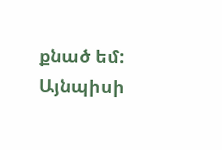քնած եմ: Այնպիսի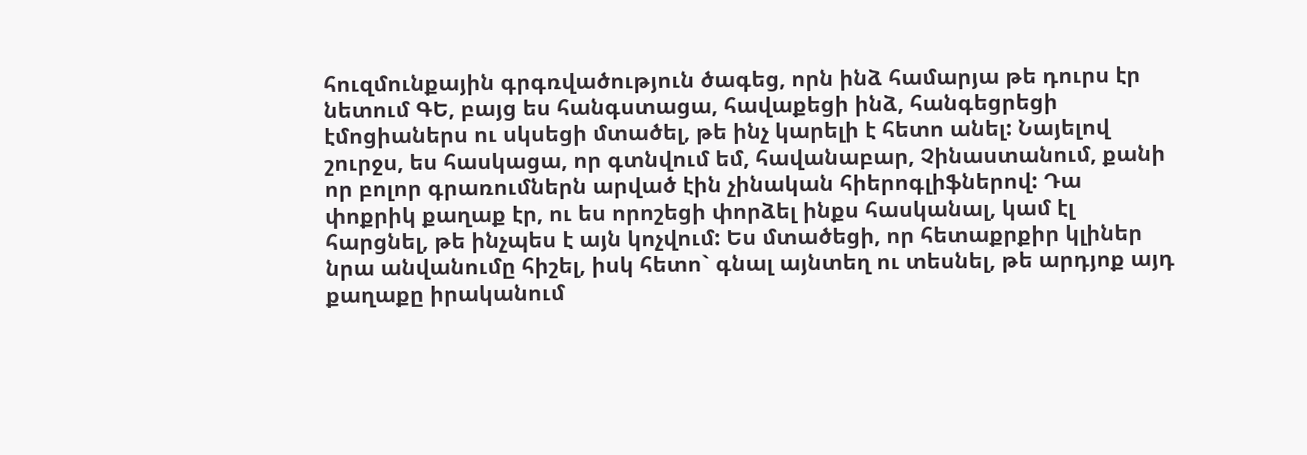հուզմունքային գրգռվածություն ծագեց, որն ինձ համարյա թե դուրս էր նետում ԳԵ, բայց ես հանգստացա, հավաքեցի ինձ, հանգեցրեցի էմոցիաներս ու սկսեցի մտածել, թե ինչ կարելի է հետո անել: Նայելով շուրջս, ես հասկացա, որ գտնվում եմ, հավանաբար, Չինաստանում, քանի որ բոլոր գրառումներն արված էին չինական հիերոգլիֆներով: Դա փոքրիկ քաղաք էր, ու ես որոշեցի փորձել ինքս հասկանալ, կամ էլ հարցնել, թե ինչպես է այն կոչվում: Ես մտածեցի, որ հետաքրքիր կլիներ նրա անվանումը հիշել, իսկ հետո` գնալ այնտեղ ու տեսնել, թե արդյոք այդ քաղաքը իրականում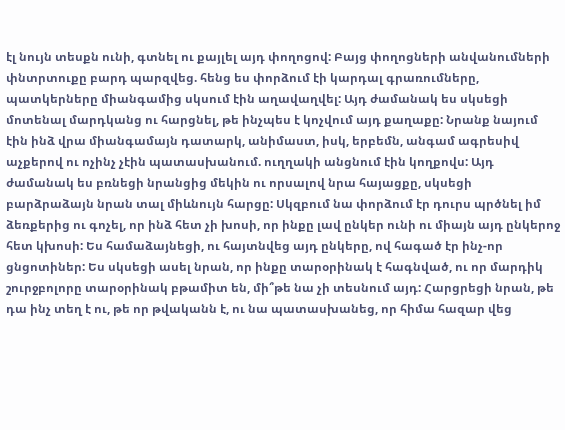էլ նույն տեսքն ունի, գտնել ու քայլել այդ փողոցով: Բայց փողոցների անվանումների փնտրտուքը բարդ պարզվեց. հենց ես փորձում էի կարդալ գրառումները, պատկերները միանգամից սկսում էին աղավաղվել: Այդ ժամանակ ես սկսեցի մոտենալ մարդկանց ու հարցնել, թե ինչպես է կոչվում այդ քաղաքը: Նրանք նայում էին ինձ վրա միանգամայն դատարկ, անիմաստ, իսկ, երբեմն, անգամ ագրեսիվ աչքերով ու ոչինչ չէին պատասխանում. ուղղակի անցնում էին կողքովս: Այդ ժամանակ ես բռնեցի նրանցից մեկին ու որսալով նրա հայացքը, սկսեցի բարձրաձայն նրան տալ միևնույն հարցը: Սկզբում նա փորձում էր դուրս պրծնել իմ ձեռքերից ու գոչել, որ ինձ հետ չի խոսի, որ ինքը լավ ընկեր ունի ու միայն այդ ընկերոջ հետ կխոսի: Ես համաձայնեցի, ու հայտնվեց այդ ընկերը, ով հագած էր ինչ-որ ցնցոտիներ: Ես սկսեցի ասել նրան, որ ինքը տարօրինակ է հագնված, ու որ մարդիկ շուրջբոլորը տարօրինակ բթամիտ են, մի՞թե նա չի տեսնում այդ: Հարցրեցի նրան, թե դա ինչ տեղ է ու, թե որ թվականն է, ու նա պատասխանեց, որ հիմա հազար վեց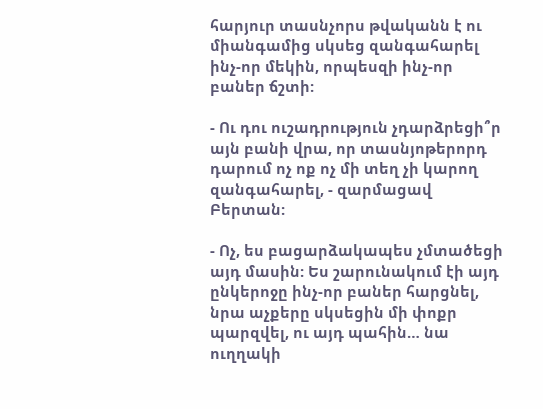հարյուր տասնչորս թվականն է ու միանգամից սկսեց զանգահարել ինչ-որ մեկին, որպեսզի ինչ-որ բաներ ճշտի:

- Ու դու ուշադրություն չդարձրեցի՞ր այն բանի վրա, որ տասնյոթերորդ դարում ոչ ոք ոչ մի տեղ չի կարող զանգահարել, - զարմացավ Բերտան:

- Ոչ, ես բացարձակապես չմտածեցի այդ մասին: Ես շարունակում էի այդ ընկերոջը ինչ-որ բաներ հարցնել, նրա աչքերը սկսեցին մի փոքր պարզվել, ու այդ պահին… նա ուղղակի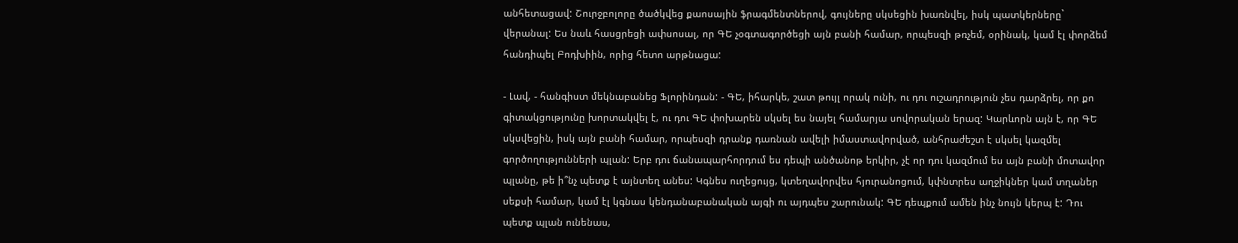անհետացավ: Շուրջբոլորը ծածկվեց քաոսային ֆրագմենտներով, գույները սկսեցին խառնվել, իսկ պատկերները` վերանալ: Ես նաև հասցրեցի ափսոսալ, որ ԳԵ չօգտագործեցի այն բանի համար, որպեսզի թռչեմ, օրինակ, կամ էլ փորձեմ հանդիպել Բոդխիին, որից հետո արթնացա:

- Լավ, - հանգիստ մեկնաբանեց Ֆլորինդան: - ԳԵ, իհարկե, շատ թույլ որակ ունի, ու դու ուշադրություն չես դարձրել, որ քո գիտակցությունը խորտակվել է, ու դու ԳԵ փոխարեն սկսել ես նայել համարյա սովորական երազ: Կարևորն այն է, որ ԳԵ սկսվեցին, իսկ այն բանի համար, որպեսզի դրանք դառնան ավելի իմաստավորված, անհրաժեշտ է սկսել կազմել գործողությունների պլան: Երբ դու ճանապարհորդում ես դեպի անծանոթ երկիր, չէ որ դու կազմում ես այն բանի մոտավոր պլանը, թե ի՞նչ պետք է այնտեղ անես: Կգնես ուղեցույց, կտեղավորվես հյուրանոցում, կփնտրես աղջիկներ կամ տղաներ սեքսի համար, կամ էլ կգնաս կենդանաբանական այգի ու այդպես շարունակ: ԳԵ դեպքում ամեն ինչ նույն կերպ է: Դու պետք պլան ունենաս,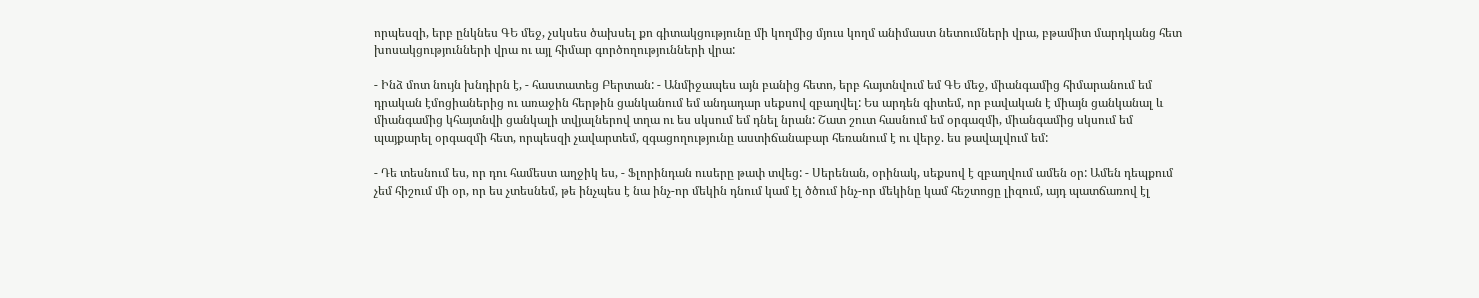որպեսզի, երբ ընկնես ԳԵ մեջ, չսկսես ծախսել քո գիտակցությունը մի կողմից մյուս կողմ անիմաստ նետումների վրա, բթամիտ մարդկանց հետ խոսակցությունների վրա ու այլ հիմար գործողությունների վրա:

- Ինձ մոտ նույն խնդիրն է, - հաստատեց Բերտան: - Անմիջապես այն բանից հետո, երբ հայտնվում եմ ԳԵ մեջ, միանգամից հիմարանում եմ դրական էմոցիաներից ու առաջին հերթին ցանկանում եմ անդադար սեքսով զբաղվել: Ես արդեն գիտեմ, որ բավական է միայն ցանկանալ և միանգամից կհայտնվի ցանկալի տվյալներով տղա ու ես սկսում եմ դնել նրան: Շատ շուտ հասնում եմ օրգազմի, միանգամից սկսում եմ պայքարել օրգազմի հետ, որպեսզի չավարտեմ, զգացողությունը աստիճանաբար հեռանում է ու վերջ. ես թավալվում եմ:

- Դե տեսնում ես, որ դու համեստ աղջիկ ես, - Ֆլորինդան ուսերը թափ տվեց: - Սերենան, օրինակ, սեքսով է զբաղվում ամեն օր: Ամեն դեպքում չեմ հիշում մի օր, որ ես չտեսնեմ, թե ինչպես է նա ինչ-որ մեկին դնում կամ էլ ծծում ինչ-որ մեկինը կամ հեշտոցը լիզում, այդ պատճառով էլ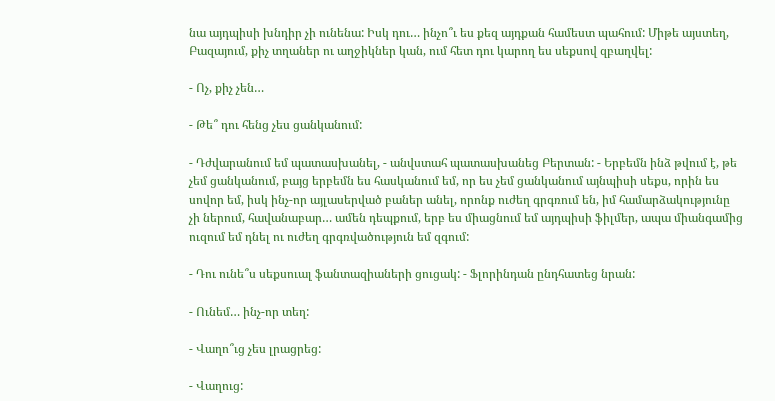նա այդպիսի խնդիր չի ունենա: Իսկ դու… ինչո՞ւ ես քեզ այդքան համեստ պահում: Միթե այստեղ, Բազայում, քիչ տղաներ ու աղջիկներ կան, ում հետ դու կարող ես սեքսով զբաղվել:

- Ոչ, քիչ չեն…

- Թե՞ դու հենց չես ցանկանում:

- Դժվարանում եմ պատասխանել, - անվստահ պատասխանեց Բերտան: - Երբեմն ինձ թվում է, թե չեմ ցանկանում, բայց երբեմն ես հասկանում եմ, որ ես չեմ ցանկանում այնպիսի սեքս, որին ես սովոր եմ, իսկ ինչ-որ այլասերված բաներ անել, որոնք ուժեղ գրգռում են, իմ համարձակությունը չի ներում, հավանաբար… ամեն դեպքում, երբ ես միացնում եմ այդպիսի ֆիլմեր, ապա միանգամից ուզում եմ դնել ու ուժեղ գրգռվածություն եմ զգում:

- Դու ունե՞ս սեքսուալ ֆանտազիաների ցուցակ: - Ֆլորինդան ընդհատեց նրան:

- Ունեմ… ինչ-որ տեղ:

- Վաղո՞ւց չես լրացրեց:

- Վաղուց: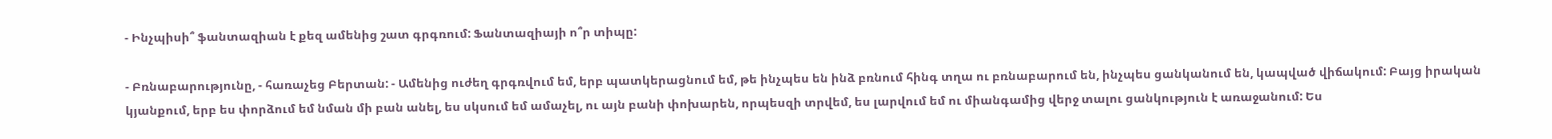- Ինչպիսի՞ ֆանտազիան է քեզ ամենից շատ գրգռում: Ֆանտազիայի ո՞ր տիպը:

- Բռնաբարությունը, - հառաչեց Բերտան: - Ամենից ուժեղ գրգռվում եմ, երբ պատկերացնում եմ, թե ինչպես են ինձ բռնում հինգ տղա ու բռնաբարում են, ինչպես ցանկանում են, կապված վիճակում: Բայց իրական կյանքում, երբ ես փորձում եմ նման մի բան անել, ես սկսում եմ ամաչել, ու այն բանի փոխարեն, որպեսզի տրվեմ, ես լարվում եմ ու միանգամից վերջ տալու ցանկություն է առաջանում: Ես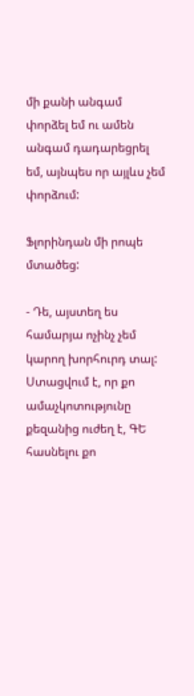մի քանի անգամ փորձել եմ ու ամեն անգամ դադարեցրել եմ, այնպես որ այլևս չեմ փորձում:

Ֆլորինդան մի րոպե մտածեց:

- Դե, այստեղ ես համարյա ոչինչ չեմ կարող խորհուրդ տալ: Ստացվում է, որ քո ամաչկոտությունը քեզանից ուժեղ է, ԳԵ հասնելու քո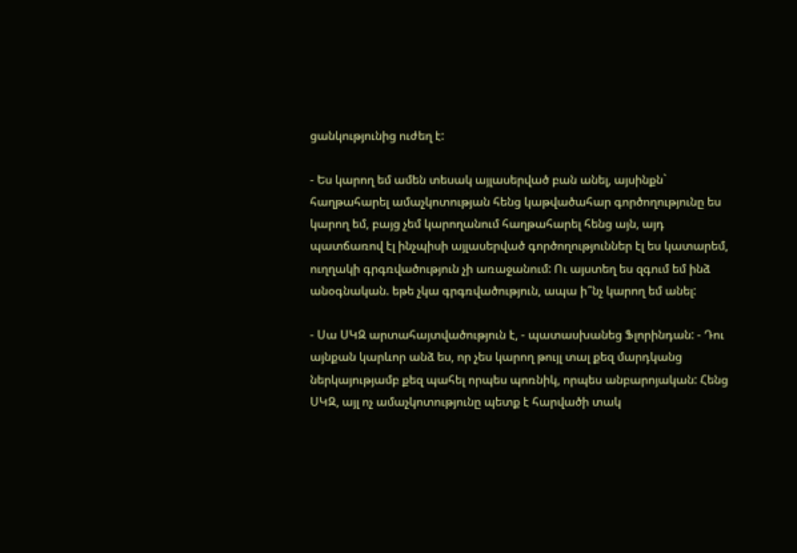ցանկությունից ուժեղ է:

- Ես կարող եմ ամեն տեսակ այլասերված բան անել, այսինքն` հաղթահարել ամաչկոտության հենց կաթվածահար գործողությունը ես կարող եմ, բայց չեմ կարողանում հաղթահարել հենց այն, այդ պատճառով էլ ինչպիսի այլասերված գործողություններ էլ ես կատարեմ, ուղղակի գրգռվածություն չի առաջանում: Ու այստեղ ես զգում եմ ինձ անօգնական. եթե չկա գրգռվածություն, ապա ի՞նչ կարող եմ անել:

- Սա ՍԿԶ արտահայտվածություն է, - պատասխանեց Ֆլորինդան: - Դու այնքան կարևոր անձ ես, որ չես կարող թույլ տալ քեզ մարդկանց ներկայությամբ քեզ պահել որպես պոռնիկ, որպես անբարոյական: Հենց ՍԿԶ, այլ ոչ ամաչկոտությունը պետք է հարվածի տակ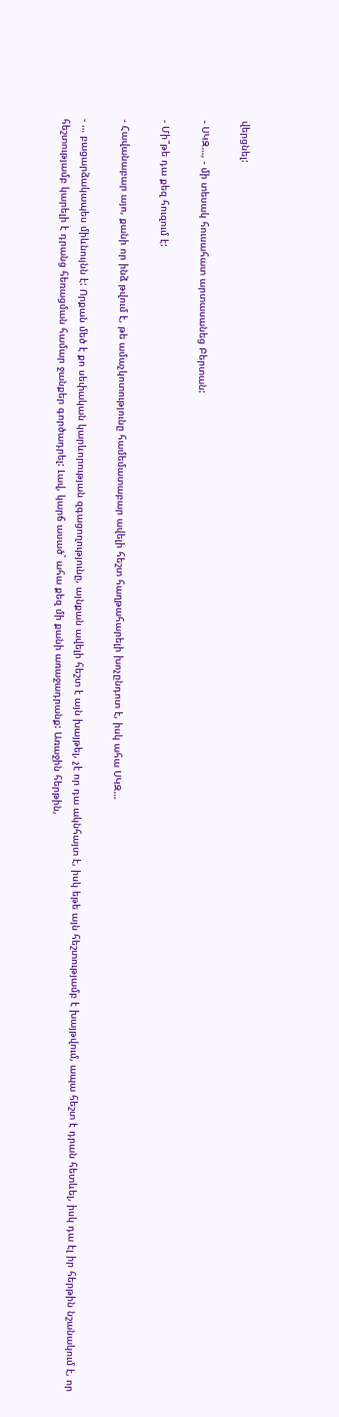վերցնել:

- ՍԿԶ…, - մի տեսակ հուսահատ արտասանեց Բերտան:

- Մի՞թե դա քեզ հուզում է:

- Հավանաբար այո, քանի որ ինձ թվում է, թե ամաչկոտությունը համեմատաբար ավելի հեշտ հաղթահարելի խոչընդոտ է, իսկ ահա ՍԿԶ…

- … բացարձակապես միևնույնն է: Որքան մեծ է քո սեփական կարևորության զգացողությունը, այնքան ավելի հեշտ է այն խայթել, չէ որ դա ակնհայտ է, իսկ եթե այն հեշտությամբ է խայթվում, ապա հեշտ է դրան հետևել, իսկ դա էլ իր հերթին նշանակում է, որ հեշտությամբ կարելի է դրանց հեռացման համար ջանքեր գործադրել: Լավ, կարճ ասած` ահա քեզ մի քանի առաջադրանք: Առաջին հերթին,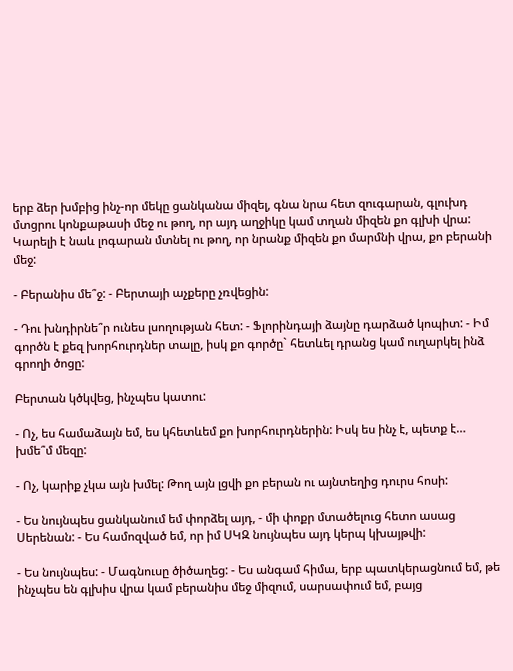երբ ձեր խմբից ինչ-որ մեկը ցանկանա միզել, գնա նրա հետ զուգարան, գլուխդ մտցրու կոնքաթասի մեջ ու թող, որ այդ աղջիկը կամ տղան միզեն քո գլխի վրա: Կարելի է նաև լոգարան մտնել ու թող, որ նրանք միզեն քո մարմնի վրա, քո բերանի մեջ:

- Բերանիս մե՞ջ: - Բերտայի աչքերը չռվեցին:

- Դու խնդիրնե՞ր ունես լսողության հետ: - Ֆլորինդայի ձայնը դարձած կոպիտ: - Իմ գործն է քեզ խորհուրդներ տալը, իսկ քո գործը` հետևել դրանց կամ ուղարկել ինձ գրողի ծոցը:

Բերտան կծկվեց, ինչպես կատու:

- Ոչ, ես համաձայն եմ, ես կհետևեմ քո խորհուրդներին: Իսկ ես ինչ է, պետք է… խմե՞մ մեզը:

- Ոչ, կարիք չկա այն խմել: Թող այն լցվի քո բերան ու այնտեղից դուրս հոսի:

- Ես նույնպես ցանկանում եմ փորձել այդ, - մի փոքր մտածելուց հետո ասաց Սերենան: - Ես համոզված եմ, որ իմ ՍԿԶ նույնպես այդ կերպ կխայթվի:

- Ես նույնպես: - Մագնուսը ծիծաղեց: - Ես անգամ հիմա, երբ պատկերացնում եմ, թե ինչպես են գլխիս վրա կամ բերանիս մեջ միզում, սարսափում եմ, բայց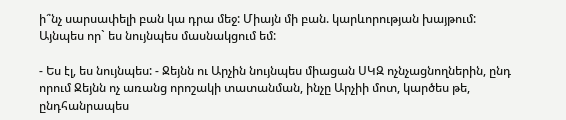ի՞նչ սարսափելի բան կա դրա մեջ: Միայն մի բան. կարևորության խայթում: Այնպես որ` ես նույնպես մասնակցում եմ:

- Ես էլ, ես նույնպես: - Ջեյնն ու Արչին նույնպես միացան ՍԿԶ ոչնչացնողներին, ընդ որում Ջեյնն ոչ առանց որոշակի տատանման, ինչը Արչիի մոտ, կարծես թե, ընդհանրապես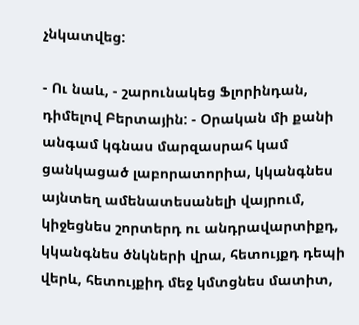չնկատվեց:

- Ու նաև, - շարունակեց Ֆլորինդան, դիմելով Բերտային: - Օրական մի քանի անգամ կգնաս մարզասրահ կամ ցանկացած լաբորատորիա, կկանգնես այնտեղ ամենատեսանելի վայրում, կիջեցնես շորտերդ ու անդրավարտիքդ, կկանգնես ծնկների վրա, հետույքդ դեպի վերև, հետույքիդ մեջ կմտցնես մատիտ,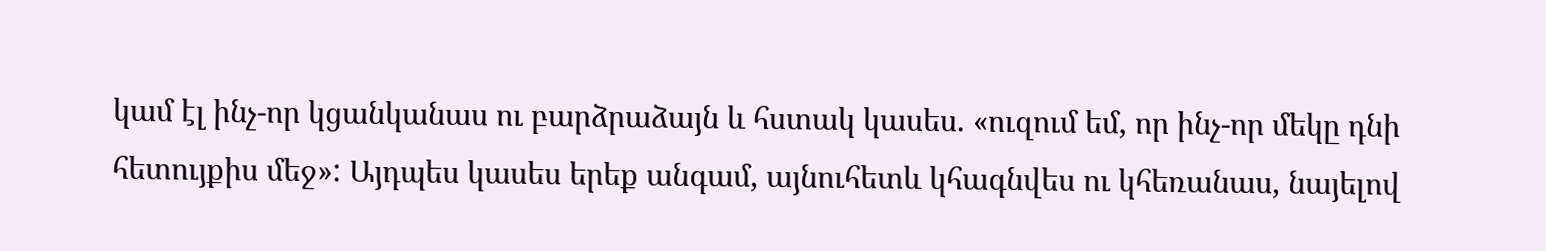կամ էլ ինչ-որ կցանկանաս ու բարձրաձայն և հստակ կասես. «ուզում եմ, որ ինչ-որ մեկը դնի հետույքիս մեջ»: Այդպես կասես երեք անգամ, այնուհետև կհագնվես ու կհեռանաս, նայելով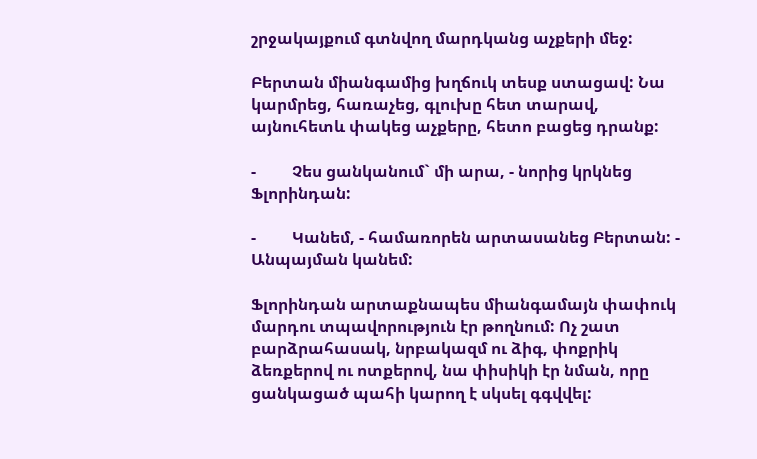շրջակայքում գտնվող մարդկանց աչքերի մեջ:

Բերտան միանգամից խղճուկ տեսք ստացավ: Նա կարմրեց, հառաչեց, գլուխը հետ տարավ, այնուհետև փակեց աչքերը, հետո բացեց դրանք:

-         Չես ցանկանում` մի արա, - նորից կրկնեց Ֆլորինդան:

-         Կանեմ, - համառորեն արտասանեց Բերտան: - Անպայման կանեմ:

Ֆլորինդան արտաքնապես միանգամայն փափուկ մարդու տպավորություն էր թողնում: Ոչ շատ բարձրահասակ, նրբակազմ ու ձիգ, փոքրիկ ձեռքերով ու ոտքերով, նա փիսիկի էր նման, որը ցանկացած պահի կարող է սկսել գգվվել: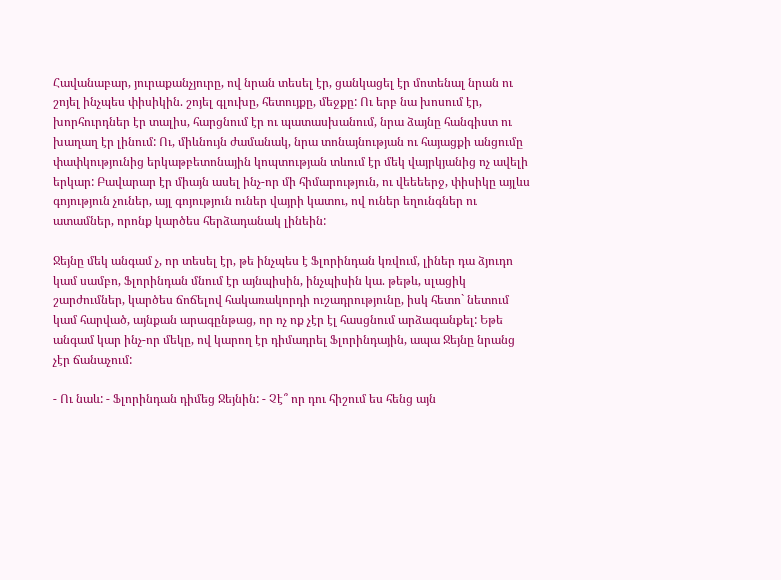Հավանաբար, յուրաքանչյուրը, ով նրան տեսել էր, ցանկացել էր մոտենալ նրան ու շոյել ինչպես փիսիկին. շոյել գլուխը, հետույքը, մեջքը: Ու երբ նա խոսում էր, խորհուրդներ էր տալիս, հարցնում էր ու պատասխանում, նրա ձայնը հանգիստ ու խաղաղ էր լինում: Ու, միևնույն ժամանակ, նրա տոնայնության ու հայացքի անցումը փափկությունից երկաթբետոնային կոպտության տևում էր մեկ վայրկյանից ոչ ավելի երկար: Բավարար էր միայն ասել ինչ-որ մի հիմարություն, ու վեեեերջ, փիսիկը այլևս գոյություն չուներ, այլ գոյություն ուներ վայրի կատու, ով ուներ եղունգներ ու ատամներ, որոնք կարծես հերձադանակ լինեին:

Ջեյնը մեկ անգամ չ, որ տեսել էր, թե ինչպես է Ֆլորինդան կռվում, լիներ դա ձյուդո կամ սամբո, Ֆլորինդան մնում էր այնպիսին, ինչպիսին կա. թեթև, սլացիկ շարժումներ, կարծես ճոճելով հակառակորդի ուշադրությունը, իսկ հետո` նետում կամ հարված, այնքան արագընթաց, որ ոչ ոք չէր էլ հասցնում արձագանքել: Եթե անգամ կար ինչ-որ մեկը, ով կարող էր դիմադրել Ֆլորինդային, ապա Ջեյնը նրանց չէր ճանաչում:

- Ու նաև: - Ֆլորինդան դիմեց Ջեյնին: - Չէ՞ որ դու հիշում ես հենց այն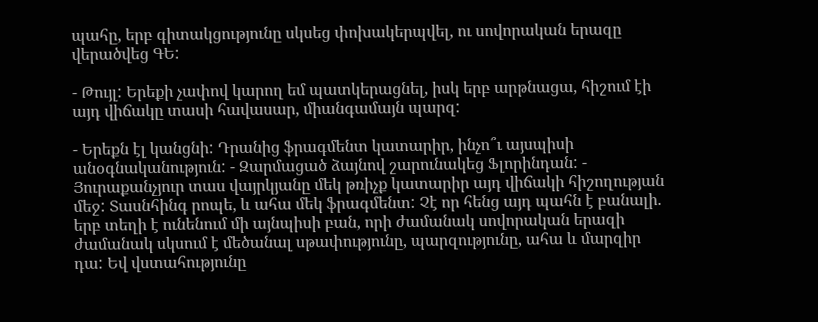պահը, երբ գիտակցությունը սկսեց փոխակերպվել, ու սովորական երազը վերածվեց ԳԵ:

- Թույլ: Երեքի չափով կարող եմ պատկերացնել, իսկ երբ արթնացա, հիշում էի այդ վիճակը տասի հավասար, միանգամայն պարզ:

- Երեքն էլ կանցնի: Դրանից ֆրագմենտ կատարիր, ինչո՞ւ այսպիսի անօգնականություն: - Զարմացած ձայնով շարունակեց Ֆլորինդան: - Յուրաքանչյուր տաս վայրկյանը մեկ թռիչք կատարիր այդ վիճակի հիշողության մեջ: Տասնհինգ րոպե, և ահա մեկ ֆրագմենտ: Չէ որ հենց այդ պահն է բանալի. երբ տեղի է ունենում մի այնպիսի բան, որի ժամանակ սովորական երազի ժամանակ սկսում է մեծանալ սթափությունը, պարզությունը, ահա և մարզիր դա: Եվ վստահությունը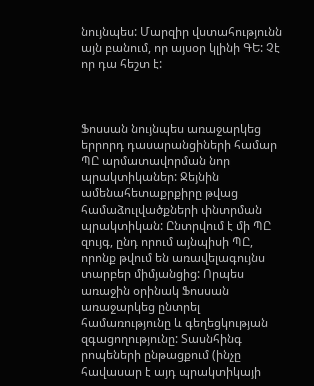նույնպես: Մարզիր վստահությունն այն բանում, որ այսօր կլինի ԳԵ: Չէ որ դա հեշտ է:



Ֆոսսան նույնպես առաջարկեց երրորդ դասարանցիների համար ՊԸ արմատավորման նոր պրակտիկաներ: Ջեյնին ամենահետաքրքիրը թվաց համաձուլվածքների փնտրման պրակտիկան: Ընտրվում է մի ՊԸ զույգ, ընդ որում այնպիսի ՊԸ, որոնք թվում են առավելագույնս տարբեր միմյանցից: Որպես առաջին օրինակ Ֆոսսան առաջարկեց ընտրել համառությունը և գեղեցկության զգացողությունը: Տասնհինգ րոպեների ընթացքում (ինչը հավասար է այդ պրակտիկայի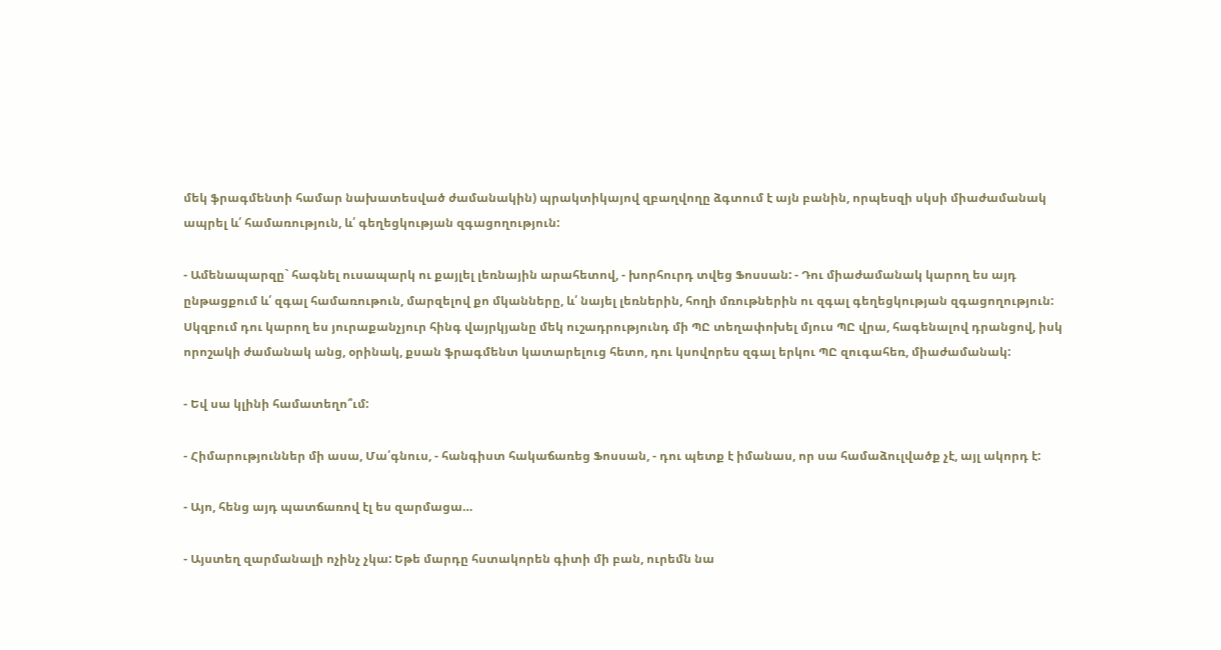մեկ ֆրագմենտի համար նախատեսված ժամանակին) պրակտիկայով զբաղվողը ձգտում է այն բանին, որպեսզի սկսի միաժամանակ ապրել և՛ համառություն, և՛ գեղեցկության զգացողություն:

- Ամենապարզը` հագնել ուսապարկ ու քայլել լեռնային արահետով, - խորհուրդ տվեց Ֆոսսան: - Դու միաժամանակ կարող ես այդ ընթացքում և՛ զգալ համառութուն, մարզելով քո մկանները, և՛ նայել լեռներին, հողի մռութներին ու զգալ գեղեցկության զգացողություն: Սկզբում դու կարող ես յուրաքանչյուր հինգ վայրկյանը մեկ ուշադրությունդ մի ՊԸ տեղափոխել մյուս ՊԸ վրա, հագենալով դրանցով, իսկ որոշակի ժամանակ անց, օրինակ, քսան ֆրագմենտ կատարելուց հետո, դու կսովորես զգալ երկու ՊԸ զուգահեռ, միաժամանակ:

- Եվ սա կլինի համատեղո՞ւմ:

- Հիմարություններ մի ասա, Մա՛գնուս, - հանգիստ հակաճառեց Ֆոսսան, - դու պետք է իմանաս, որ սա համաձուլվածք չէ, այլ ակորդ է:

- Այո, հենց այդ պատճառով էլ ես զարմացա…

- Այստեղ զարմանալի ոչինչ չկա: Եթե մարդը հստակորեն գիտի մի բան, ուրեմն նա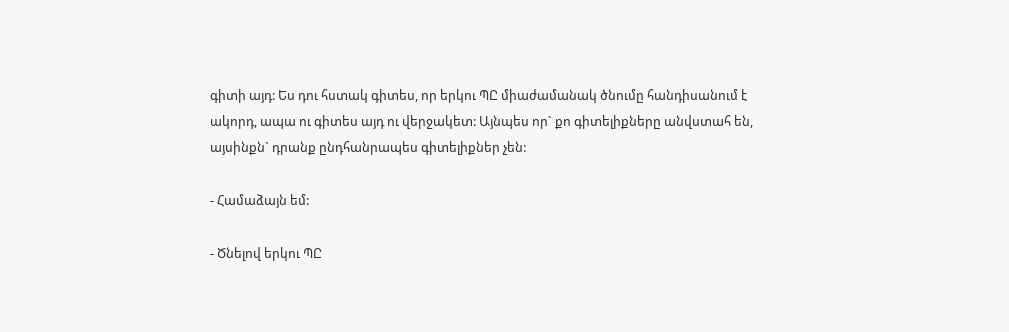գիտի այդ: Ես դու հստակ գիտես, որ երկու ՊԸ միաժամանակ ծնումը հանդիսանում է ակորդ, ապա ու գիտես այդ ու վերջակետ: Այնպես որ` քո գիտելիքները անվստահ են, այսինքն` դրանք ընդհանրապես գիտելիքներ չեն:

- Համաձայն եմ:

- Ծնելով երկու ՊԸ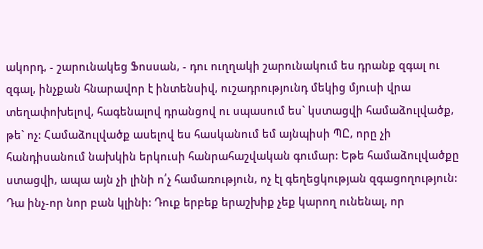ակորդ, - շարունակեց Ֆոսսան, - դու ուղղակի շարունակում ես դրանք զգալ ու զգալ, ինչքան հնարավոր է ինտենսիվ, ուշադրությունդ մեկից մյուսի վրա տեղափոխելով, հագենալով դրանցով ու սպասում ես` կստացվի համաձուլվածք, թե` ոչ: Համաձուլվածք ասելով ես հասկանում եմ այնպիսի ՊԸ, որը չի հանդիսանում նախկին երկուսի հանրահաշվական գումար: Եթե համաձուլվածքը ստացվի, ապա այն չի լինի ո՛չ համառություն, ոչ էլ գեղեցկության զգացողություն: Դա ինչ-որ նոր բան կլինի: Դուք երբեք երաշխիք չեք կարող ունենալ, որ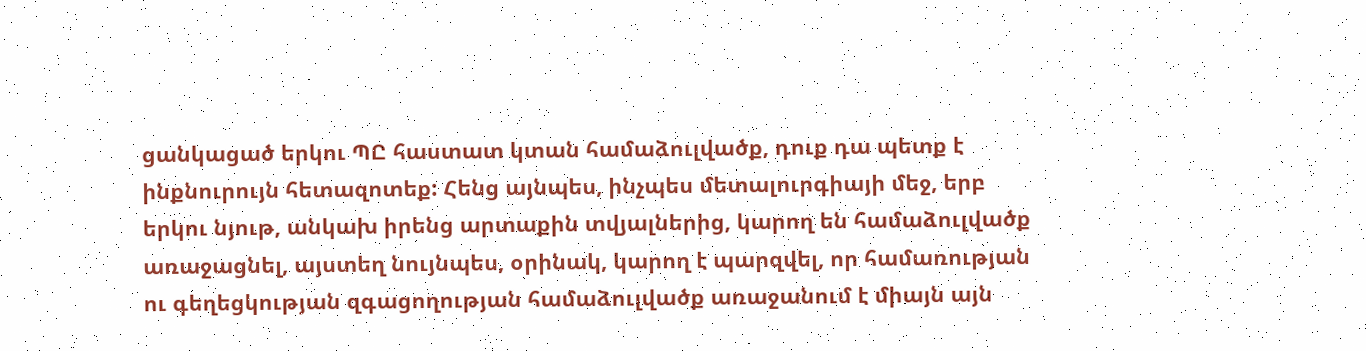ցանկացած երկու ՊԸ հաստատ կտան համաձուլվածք, դուք դա պետք է ինքնուրույն հետազոտեք: Հենց այնպես, ինչպես մետալուրգիայի մեջ, երբ երկու նյութ, անկախ իրենց արտաքին տվյալներից, կարող են համաձուլվածք առաջացնել, այստեղ նույնպես, օրինակ, կարող է պարզվել, որ համառության ու գեղեցկության զգացողության համաձուլվածք առաջանում է միայն այն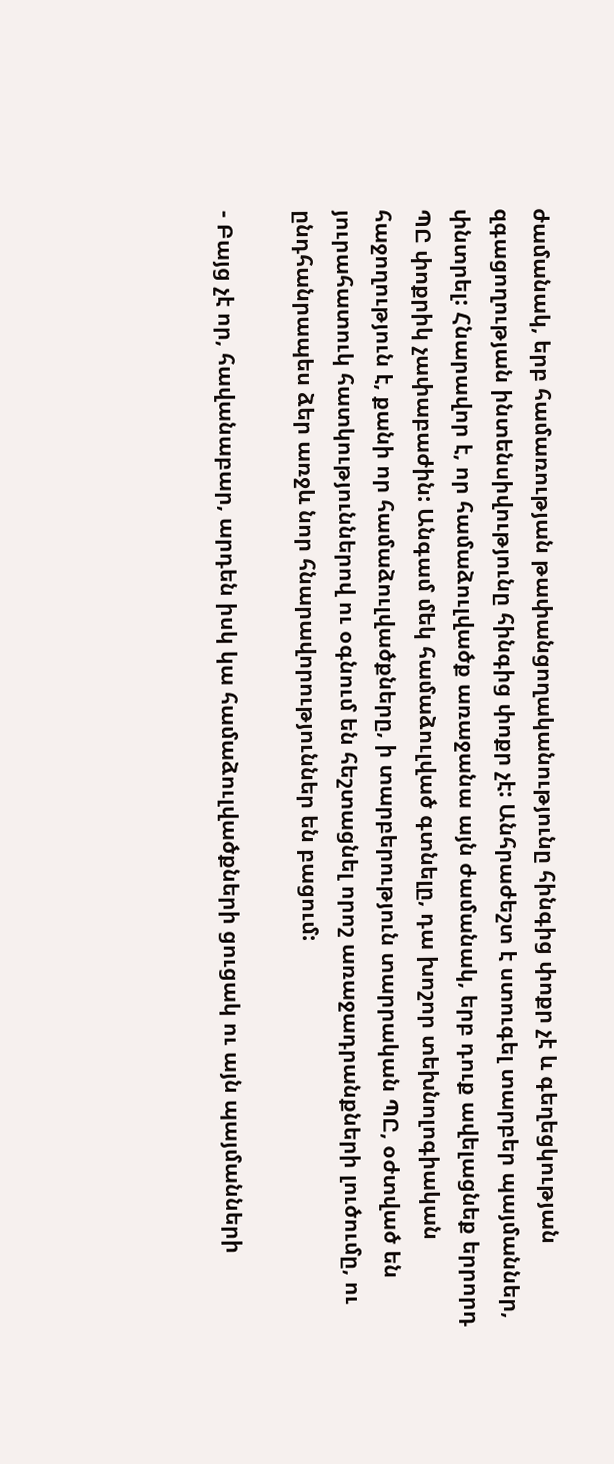ժամանակ, երբ համառության թափանցողականությունը հինգից փոքր չէ և գեղեցկության զգացողության ինտենսիվությունը հինգից փոքր չէ: Անհրաժեշտ է ստուգել տարբեր պայմաններ, փնտրել: Հնարավոր է, որ համաձուլվածք առաջանա այն ժամանակ, երբ դուք ավելացնեք երրորդ ՊԸ փոքրիկ չափաբաժին: Անգամ մեկ համաձուլված գտնելը, դա խոշոր տեխնոլոգիական հաջողություն է, քանի որ համաձուլվածքները, ի տարբերություն տարրական ՊԸ, օժտված են յուրահատուկ հատկություններով ու օգնում են հեշտացնել որոշ առաջադրանքների լուծումը, ու ընդհանրապես ձեր առջև նոր հնարավորություններ են բացում:

- Բայց չէ որ, հավանաբար, արդեն իսկ կա համաձուլվածքների ցուցակ ու այն պայմանների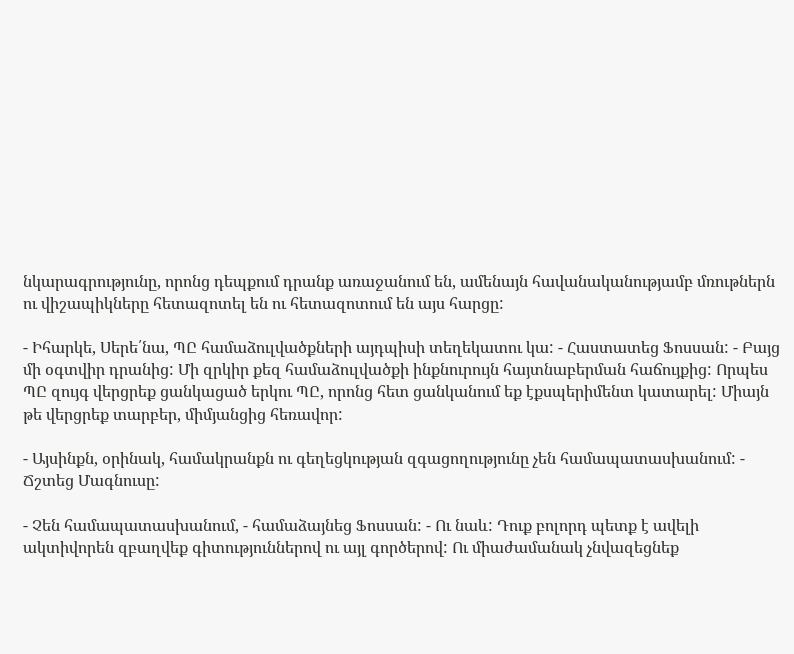նկարագրությունը, որոնց դեպքում դրանք առաջանում են, ամենայն հավանականությամբ մռութներն ու վիշապիկները հետազոտել են ու հետազոտում են այս հարցը:

- Իհարկե, Սերե՛նա, ՊԸ համաձուլվածքների այդպիսի տեղեկատու կա: - Հաստատեց Ֆոսսան: - Բայց մի օգտվիր դրանից: Մի զրկիր քեզ համաձուլվածքի ինքնուրույն հայտնաբերման հաճույքից: Որպես ՊԸ զույգ վերցրեք ցանկացած երկու ՊԸ, որոնց հետ ցանկանում եք էքսպերիմենտ կատարել: Միայն թե վերցրեք տարբեր, միմյանցից հեռավոր:

- Այսինքն, օրինակ, համակրանքն ու գեղեցկության զգացողությունը չեն համապատասխանում: - Ճշտեց Մագնուսը:

- Չեն համապատասխանում, - համաձայնեց Ֆոսսան: - Ու նաև: Դուք բոլորդ պետք է ավելի ակտիվորեն զբաղվեք գիտություններով ու այլ գործերով: Ու միաժամանակ չնվազեցնեք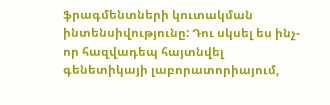ֆրագմենտների կուտակման ինտենսիվությունը: Դու սկսել ես ինչ-որ հազվադեպ հայտնվել գենետիկայի լաբորատորիայում,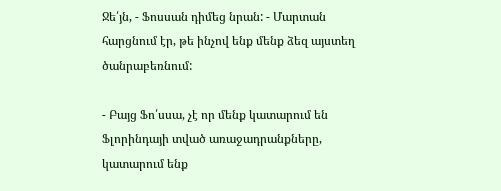Ջե՛յն, - Ֆոսսան դիմեց նրան: - Մարտան հարցնում էր, թե ինչով ենք մենք ձեզ այստեղ ծանրաբեռնում:

- Բայց Ֆո՛սսա, չէ որ մենք կատարում են Ֆլորինդայի տված առաջադրանքները, կատարում ենք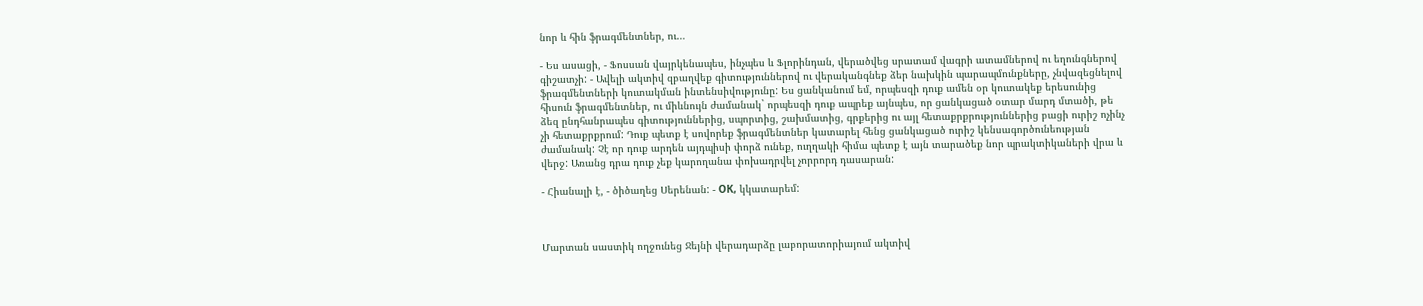նոր և հին ֆրագմենտներ, ու…

- Ես ասացի, - Ֆոսսան վայրկենապես, ինչպես և Ֆլորինդան, վերածվեց սրատամ վագրի ատամներով ու եղունգներով գիշատչի: - Ավելի ակտիվ զբաղվեք գիտություններով ու վերականգնեք ձեր նախկին պարապմունքները, չնվազեցնելով ֆրագմենտների կուտակման ինտենսիվությունը: Ես ցանկանում եմ, որպեսզի դուք ամեն օր կուտակեք երեսունից հիսուն ֆրագմենտներ, ու միևնույն ժամանակ` որպեսզի դուք ապրեք այնպես, որ ցանկացած օտար մարդ մտածի, թե ձեզ ընդհանրապես գիտություններից, սպորտից, շախմատից, գրքերից ու այլ հետաքրքրություններից բացի ուրիշ ոչինչ չի հետաքրքրում: Դուք պետք է սովորեք ֆրագմենտներ կատարել հենց ցանկացած ուրիշ կենսագործունեության ժամանակ: Չէ որ դուք արդեն այդպիսի փորձ ունեք, ուղղակի հիմա պետք է այն տարածեք նոր պրակտիկաների վրա և վերջ: Առանց դրա դուք չեք կարողանա փոխադրվել չորրորդ դասարան:

- Հիանալի է, - ծիծաղեց Սերենան: - ОК, կկատարեմ:



Մարտան սաստիկ ողջունեց Ջեյնի վերադարձը լաբորատորիայում ակտիվ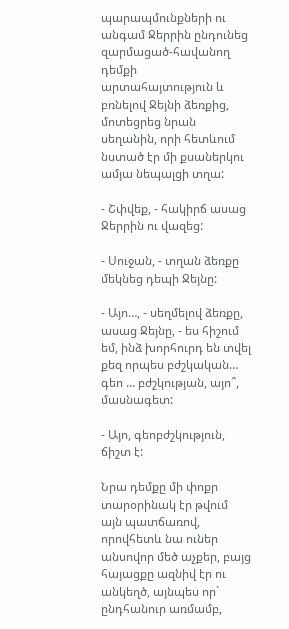պարապմունքների ու անգամ Ջերրին ընդունեց զարմացած-հավանող դեմքի արտահայտություն և բռնելով Ջեյնի ձեռքից, մոտեցրեց նրան սեղանին, որի հետևում նստած էր մի քսաներկու ամյա նեպալցի տղա:

- Շփվեք, - հակիրճ ասաց Ջերրին ու վազեց:

- Սուջան, - տղան ձեռքը մեկնեց դեպի Ջեյնը:

- Այո…, - սեղմելով ձեռքը, ասաց Ջեյնը, - ես հիշում եմ, ինձ խորհուրդ են տվել քեզ որպես բժշկական… գեո … բժշկության, այո՞, մասնագետ:

- Այո, գեոբժշկություն, ճիշտ է:

Նրա դեմքը մի փոքր տարօրինակ էր թվում այն պատճառով, որովհետև նա ուներ անսովոր մեծ աչքեր, բայց հայացքը ազնիվ էր ու անկեղծ, այնպես որ` ընդհանուր առմամբ,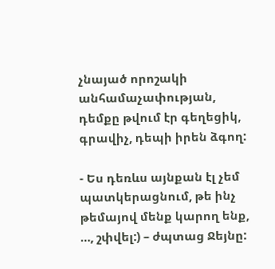չնայած որոշակի անհամաչափության, դեմքը թվում էր գեղեցիկ, գրավիչ, դեպի իրեն ձգող:

- Ես դեռևս այնքան էլ չեմ պատկերացնում, թե ինչ թեմայով մենք կարող ենք, …, շփվել:) – ժպտաց Ջեյնը: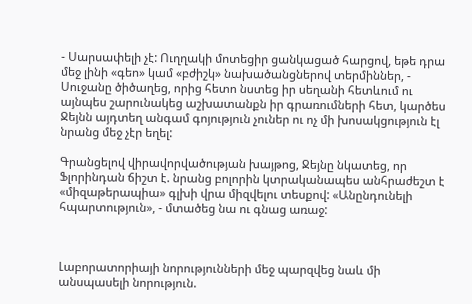- Սարսափելի չէ: Ուղղակի մոտեցիր ցանկացած հարցով, եթե դրա մեջ լինի «գեո» կամ «բժիշկ» նախածանցներով տերմիններ, - Սուջանը ծիծաղեց, որից հետո նստեց իր սեղանի հետևում ու այնպես շարունակեց աշխատանքն իր գրառումների հետ, կարծես Ջեյնն այդտեղ անգամ գոյություն չուներ ու ոչ մի խոսակցություն էլ նրանց մեջ չէր եղել:

Գրանցելով վիրավորվածության խայթոց, Ջեյնը նկատեց, որ Ֆլորինդան ճիշտ է. նրանց բոլորին կտրականապես անհրաժեշտ է «միզաթերապիա» գլխի վրա միզվելու տեսքով: «Անընդունելի հպարտություն», - մտածեց նա ու գնաց առաջ:



Լաբորատորիայի նորությունների մեջ պարզվեց նաև մի անսպասելի նորություն.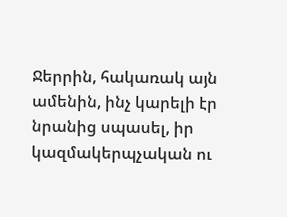Ջերրին, հակառակ այն ամենին, ինչ կարելի էր նրանից սպասել, իր կազմակերպչական ու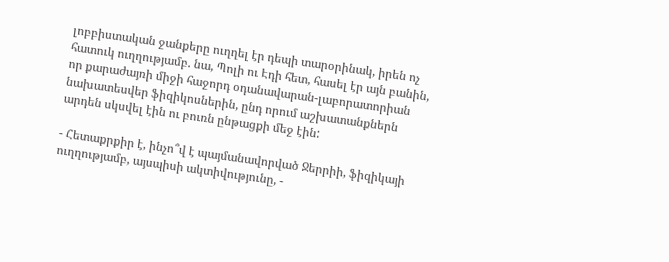լոբբիստական ջանքերը ուղղել էր դեպի տարօրինակ, իրեն ոչ հատուկ ուղղությամբ. նա, Պոլի ու Էդի հետ, հասել էր այն բանին, որ քարաժայռի միջի հաջորդ օդանավարան-լաբորատորիան նախատեսվեր ֆիզիկոսներին, ընդ որում աշխատանքներն արդեն սկսվել էին ու բուռն ընթացքի մեջ էին:

- Հետաքրքիր է, ինչո՞վ է պայմանավորված Ջերրիի, ֆիզիկայի ուղղությամբ, այսպիսի ակտիվությունը, -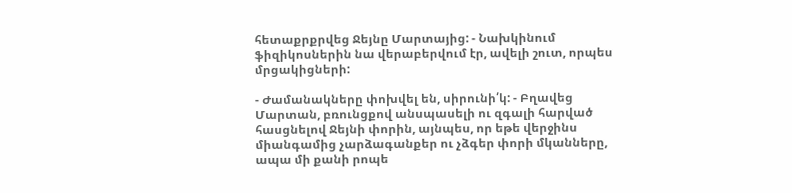հետաքրքրվեց Ջեյնը Մարտայից: - Նախկինում ֆիզիկոսներին նա վերաբերվում էր, ավելի շուտ, որպես մրցակիցների:

- Ժամանակները փոխվել են, սիրունի՛կ: - Բղավեց Մարտան, բռունցքով անսպասելի ու զգալի հարված հասցնելով Ջեյնի փորին, այնպես, որ եթե վերջինս միանգամից չարձագանքեր ու չձգեր փորի մկանները, ապա մի քանի րոպե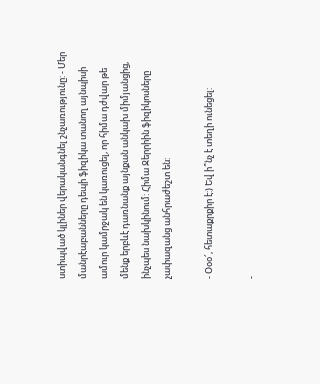ստիպված կլիներ վերականգնել շնչառությունը: - Մեր մանրէաբանները դեպի ֆիզիկա տանող այնպիսի ամուր կամրջակ են կառուցել, որ հիմա դժվար թե մենք երբևէ դառնանք այնքան անկախ միմյանցից, ինչպես նախկինում: Հիմա Ջերրիին ֆիզիկոսները չափազանց անհրաժեշտ են:

- Օօօ՜, հետաքրքիր է:) Եվ ի՞նչ է տեղի ունեցել:

-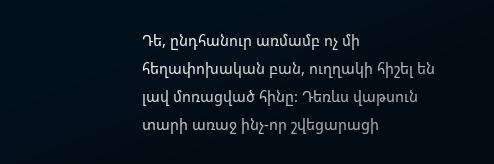Դե, ընդհանուր առմամբ ոչ մի հեղափոխական բան, ուղղակի հիշել են լավ մոռացված հինը: Դեռևս վաթսուն տարի առաջ ինչ-որ շվեցարացի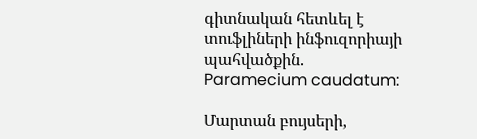գիտնական հետևել է տուֆլիների ինֆուզորիայի պահվածքին. Paramecium caudatum:

Մարտան բույսերի,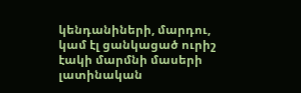կենդանիների, մարդու, կամ էլ ցանկացած ուրիշ էակի մարմնի մասերի լատինական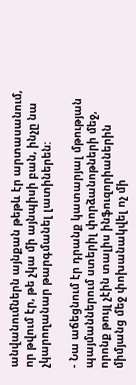անվանումներն այնքան թեթև էր արտասանում, որ թվում էր, թե չկա մի այնպիսի բան, ինչը նա չկարողանար թարգմանել լատիներեն:

- Նա աճեցնում էր դրանք կատարյալ մթության պայմաններում ստերիլ փորձանոթների մեջ, որոնք թույլ չէին տալիս ինֆուզորիաներին միմյանց մեջ փոխանակվել ոչ մի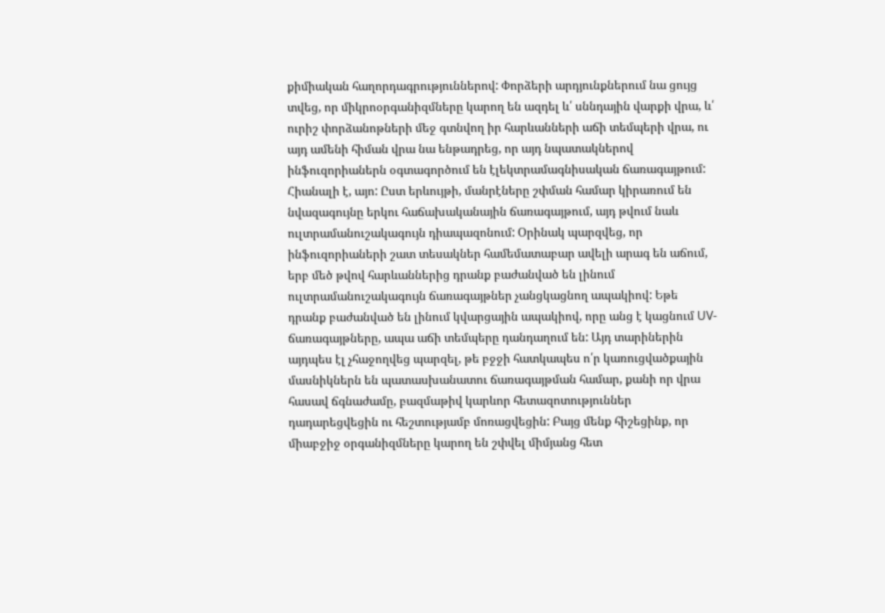քիմիական հաղորդագրություններով: Փորձերի արդյունքներում նա ցույց տվեց, որ միկրոօրգանիզմները կարող են ազդել և՛ սննդային վարքի վրա, և՛ ուրիշ փորձանոթների մեջ գտնվող իր հարևանների աճի տեմպերի վրա, ու այդ ամենի հիման վրա նա ենթադրեց, որ այդ նպատակներով ինֆուզորիաներն օգտագործում են էլեկտրամագնիսական ճառագայթում: Հիանալի է, այո: Ըստ երևույթի, մանրէները շփման համար կիրառում են նվազագույնը երկու հաճախականային ճառագայթում, այդ թվում նաև ուլտրամանուշակագույն դիապազոնում: Օրինակ պարզվեց, որ ինֆուզորիաների շատ տեսակներ համեմատաբար ավելի արագ են աճում, երբ մեծ թվով հարևաններից դրանք բաժանված են լինում ուլտրամանուշակագույն ճառագայթներ չանցկացնող ապակիով: Եթե դրանք բաժանված են լինում կվարցային ապակիով, որը անց է կացնում UV-ճառագայթները, ապա աճի տեմպերը դանդաղում են: Այդ տարիներին այդպես էլ չհաջողվեց պարզել, թե բջջի հատկապես ո՛ր կառուցվածքային մասնիկներն են պատասխանատու ճառագայթման համար, քանի որ վրա հասավ ճգնաժամը, բազմաթիվ կարևոր հետազոտություններ դադարեցվեցին ու հեշտությամբ մոռացվեցին: Բայց մենք հիշեցինք, որ միաբջիջ օրգանիզմները կարող են շփվել միմյանց հետ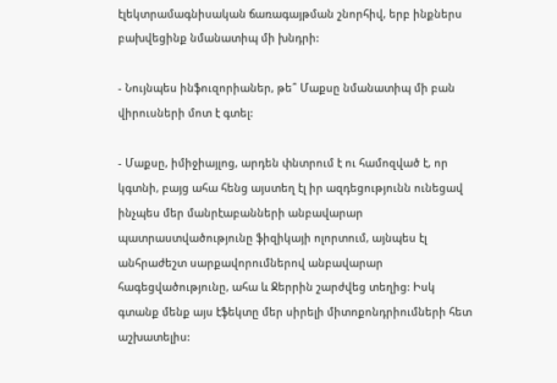էլեկտրամագնիսական ճառագայթման շնորհիվ, երբ ինքներս բախվեցինք նմանատիպ մի խնդրի:

- Նույնպես ինֆուզորիաներ, թե՞ Մաքսը նմանատիպ մի բան վիրուսների մոտ է գտել:

- Մաքսը, իմիջիայլոց, արդեն փնտրում է ու համոզված է, որ կգտնի, բայց ահա հենց այստեղ էլ իր ազդեցությունն ունեցավ ինչպես մեր մանրէաբանների անբավարար պատրաստվածությունը ֆիզիկայի ոլորտում, այնպես էլ անհրաժեշտ սարքավորումներով անբավարար հագեցվածությունը, ահա և Ջերրին շարժվեց տեղից: Իսկ գտանք մենք այս էֆեկտը մեր սիրելի միտոքոնդրիումների հետ աշխատելիս: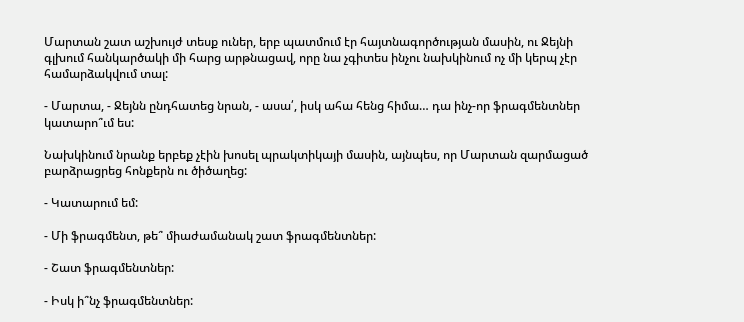Մարտան շատ աշխույժ տեսք ուներ, երբ պատմում էր հայտնագործության մասին, ու Ջեյնի գլխում հանկարծակի մի հարց արթնացավ, որը նա չգիտես ինչու նախկինում ոչ մի կերպ չէր համարձակվում տալ:

- Մարտա, - Ջեյնն ընդհատեց նրան, - ասա՛, իսկ ահա հենց հիմա… դա ինչ-որ ֆրագմենտներ կատարո՞ւմ ես:

Նախկինում նրանք երբեք չէին խոսել պրակտիկայի մասին, այնպես, որ Մարտան զարմացած բարձրացրեց հոնքերն ու ծիծաղեց:

- Կատարում եմ:

- Մի ֆրագմենտ, թե՞ միաժամանակ շատ ֆրագմենտներ:

- Շատ ֆրագմենտներ:

- Իսկ ի՞նչ ֆրագմենտներ: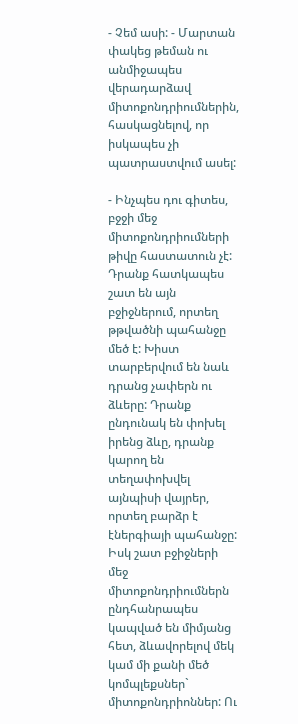- Չեմ ասի: - Մարտան փակեց թեման ու անմիջապես վերադարձավ միտոքոնդրիումներին, հասկացնելով, որ իսկապես չի պատրաստվում ասել:

- Ինչպես դու գիտես, բջջի մեջ միտոքոնդրիումների թիվը հաստատուն չէ: Դրանք հատկապես շատ են այն բջիջներում, որտեղ թթվածնի պահանջը մեծ է: Խիստ տարբերվում են նաև դրանց չափերն ու ձևերը: Դրանք ընդունակ են փոխել իրենց ձևը, դրանք կարող են տեղափոխվել այնպիսի վայրեր, որտեղ բարձր է էներգիայի պահանջը: Իսկ շատ բջիջների մեջ միտոքոնդրիումներն ընդհանրապես կապված են միմյանց հետ, ձևավորելով մեկ կամ մի քանի մեծ կոմպլեքսներ` միտոքոնդրիոններ: Ու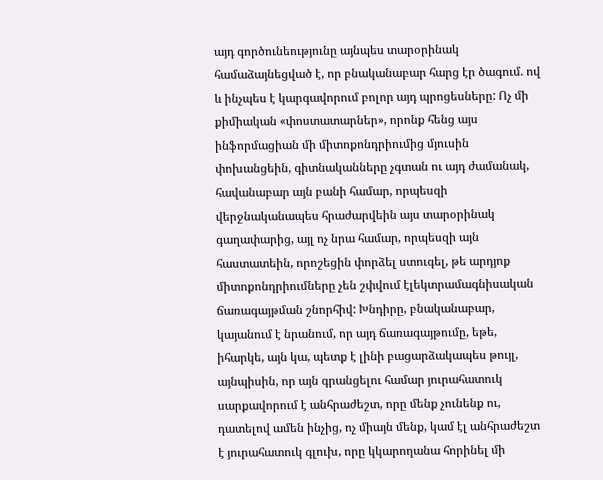այդ գործունեությունը այնպես տարօրինակ համաձայնեցված է, որ բնականաբար հարց էր ծագում. ով և ինչպես է կարգավորում բոլոր այդ պրոցեսները: Ոչ մի քիմիական «փոստատարներ», որոնք հենց այս ինֆորմացիան մի միտոքոնդրիումից մյուսին փոխանցեին, գիտնականները չգտան ու այդ ժամանակ, հավանաբար այն բանի համար, որպեսզի վերջնականապես հրաժարվեին այս տարօրինակ գաղափարից, այլ ոչ նրա համար, որպեսզի այն հաստատեին, որոշեցին փորձել ստուգել, թե արդյոք միտոքոնդրիումները չեն շփվում էլեկտրամագնիսական ճառագայթման շնորհիվ: Խնդիրը, բնականաբար, կայանում է նրանում, որ այդ ճառագայթումը, եթե, իհարկե, այն կա, պետք է լինի բացարձակապես թույլ, այնպիսին, որ այն գրանցելու համար յուրահատուկ սարքավորում է անհրաժեշտ, որը մենք չունենք ու, դատելով ամեն ինչից, ոչ միայն մենք, կամ էլ անհրաժեշտ է յուրահատուկ գլուխ, որը կկարողանա հորինել մի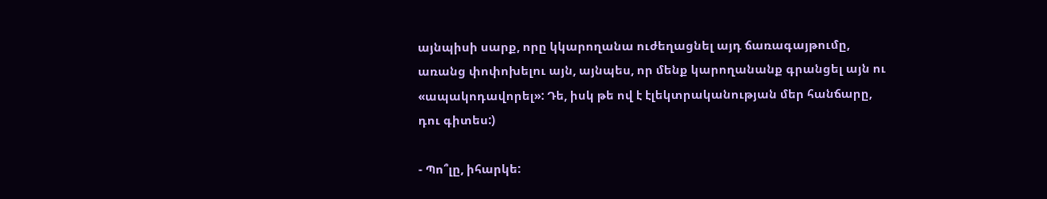այնպիսի սարք, որը կկարողանա ուժեղացնել այդ ճառագայթումը, առանց փոփոխելու այն, այնպես, որ մենք կարողանանք գրանցել այն ու «ապակոդավորել»: Դե, իսկ թե ով է էլեկտրականության մեր հանճարը, դու գիտես:)

- Պո՞լը, իհարկե: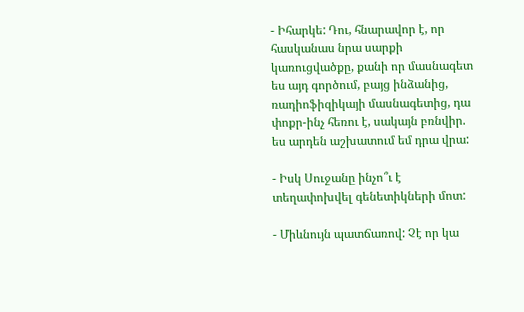- Իհարկե: Դու, հնարավոր է, որ հասկանաս նրա սարքի կառուցվածքը, քանի որ մասնագետ ես այդ գործում, բայց ինձանից, ռադիոֆիզիկայի մասնագետից, դա փոքր-ինչ հեռու է, սակայն բռնվիր. ես արդեն աշխատում եմ դրա վրա:

- Իսկ Սուջանը ինչո՞ւ է տեղափոխվել գենետիկների մոտ:

- Միևնույն պատճառով: Չէ որ կա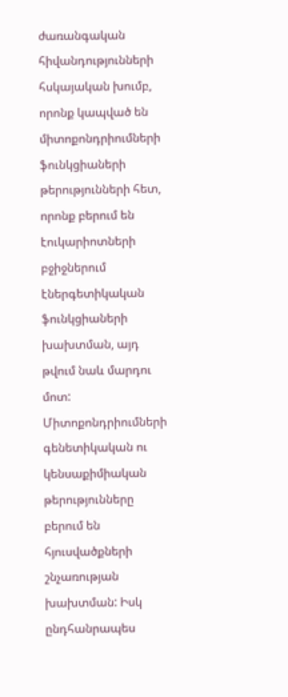ժառանգական հիվանդությունների հսկայական խումբ, որոնք կապված են միտոքոնդրիումների ֆունկցիաների թերությունների հետ, որոնք բերում են էուկարիոտների բջիջներում էներգետիկական ֆունկցիաների խախտման, այդ թվում նաև մարդու մոտ: Միտոքոնդրիումների գենետիկական ու կենսաքիմիական թերությունները բերում են հյուսվածքների շնչառության խախտման: Իսկ ընդհանրապես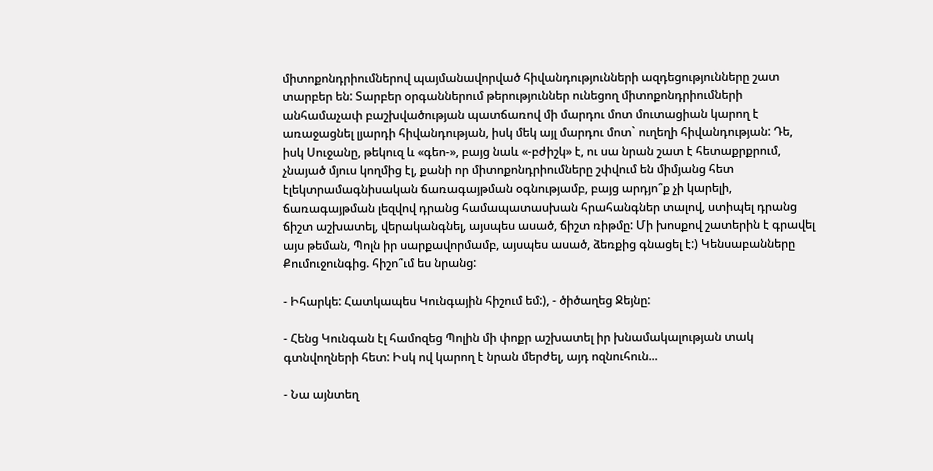միտոքոնդրիումներով պայմանավորված հիվանդությունների ազդեցությունները շատ տարբեր են: Տարբեր օրգաններում թերություններ ունեցող միտոքոնդրիումների անհամաչափ բաշխվածության պատճառով մի մարդու մոտ մուտացիան կարող է առաջացնել լյարդի հիվանդության, իսկ մեկ այլ մարդու մոտ` ուղեղի հիվանդության: Դե, իսկ Սուջանը, թեկուզ և «գեո-», բայց նաև «-բժիշկ» է, ու սա նրան շատ է հետաքրքրում, չնայած մյուս կողմից էլ, քանի որ միտոքոնդրիումները շփվում են միմյանց հետ էլեկտրամագնիսական ճառագայթման օգնությամբ, բայց արդյո՞ք չի կարելի, ճառագայթման լեզվով դրանց համապատասխան հրահանգներ տալով, ստիպել դրանց ճիշտ աշխատել, վերականգնել, այսպես ասած, ճիշտ ռիթմը: Մի խոսքով շատերին է գրավել այս թեման, Պոլն իր սարքավորմամբ, այսպես ասած, ձեռքից գնացել է:) Կենսաբանները Քումուջունգից. հիշո՞ւմ ես նրանց:

- Իհարկե: Հատկապես Կունգային հիշում եմ:), - ծիծաղեց Ջեյնը:

- Հենց Կունգան էլ համոզեց Պոլին մի փոքր աշխատել իր խնամակալության տակ գտնվողների հետ: Իսկ ով կարող է նրան մերժել, այդ ոզնուհուն...

- Նա այնտեղ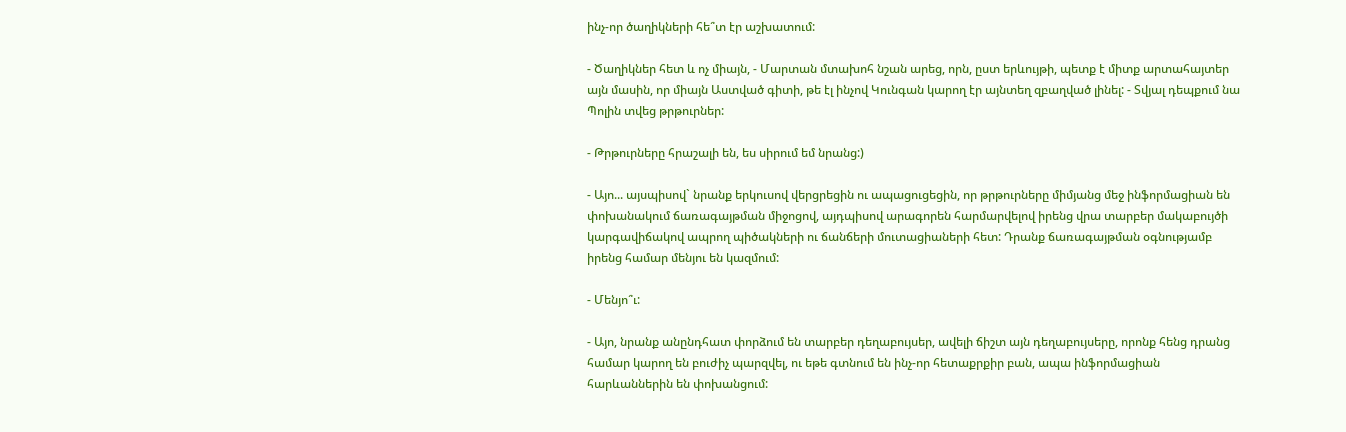ինչ-որ ծաղիկների հե՞տ էր աշխատում:

- Ծաղիկներ հետ և ոչ միայն, - Մարտան մտախոհ նշան արեց, որն, ըստ երևույթի, պետք է միտք արտահայտեր այն մասին, որ միայն Աստված գիտի, թե էլ ինչով Կունգան կարող էր այնտեղ զբաղված լինել: - Տվյալ դեպքում նա Պոլին տվեց թրթուրներ:

- Թրթուրները հրաշալի են, ես սիրում եմ նրանց:)

- Այո... այսպիսով` նրանք երկուսով վերցրեցին ու ապացուցեցին, որ թրթուրները միմյանց մեջ ինֆորմացիան են փոխանակում ճառագայթման միջոցով, այդպիսով արագորեն հարմարվելով իրենց վրա տարբեր մակաբույծի կարգավիճակով ապրող պիծակների ու ճանճերի մուտացիաների հետ: Դրանք ճառագայթման օգնությամբ իրենց համար մենյու են կազմում:

- Մենյո՞ւ:

- Այո, նրանք անընդհատ փորձում են տարբեր դեղաբույսեր, ավելի ճիշտ այն դեղաբույսերը, որոնք հենց դրանց համար կարող են բուժիչ պարզվել, ու եթե գտնում են ինչ-որ հետաքրքիր բան, ապա ինֆորմացիան հարևաններին են փոխանցում: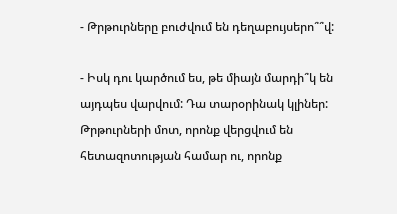- Թրթուրները բուժվում են դեղաբույսերո՞՞վ:

- Իսկ դու կարծում ես, թե միայն մարդի՞կ են այդպես վարվում: Դա տարօրինակ կլիներ: Թրթուրների մոտ, որոնք վերցվում են հետազոտության համար ու, որոնք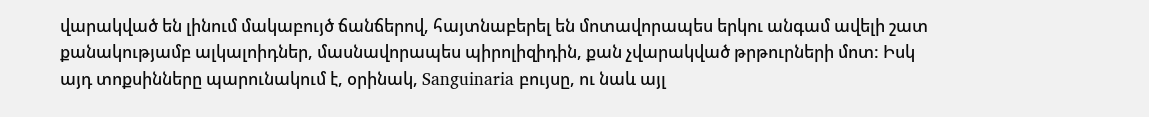վարակված են լինում մակաբույծ ճանճերով, հայտնաբերել են մոտավորապես երկու անգամ ավելի շատ քանակությամբ ալկալոիդներ, մասնավորապես պիրոլիզիդին, քան չվարակված թրթուրների մոտ: Իսկ այդ տոքսինները պարունակում է, օրինակ, Sanguinaria բույսը, ու նաև այլ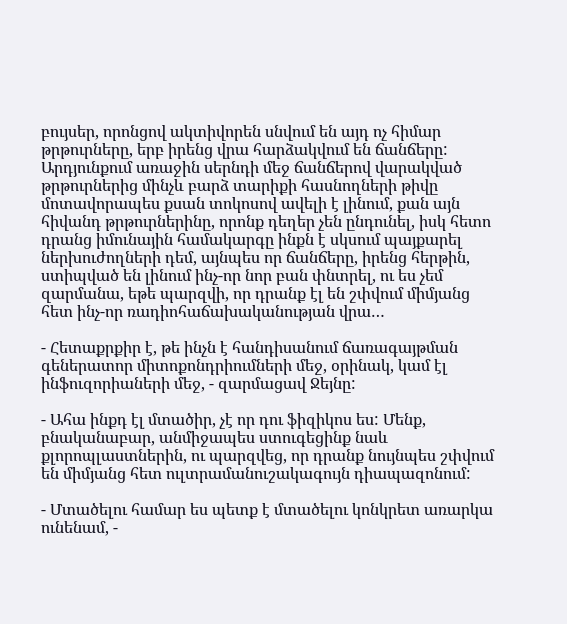բույսեր, որոնցով ակտիվորեն սնվում են այդ ոչ հիմար թրթուրները, երբ իրենց վրա հարձակվում են ճանճերը: Արդյունքում առաջին սերնդի մեջ ճանճերով վարակված թրթուրներից մինչև բարձ տարիքի հասնողների թիվը մոտավորապես քսան տոկոսով ավելի է լինում, քան այն հիվանդ թրթուրներինը, որոնք դեղեր չեն ընդունել, իսկ հետո դրանց իմունային համակարգը ինքն է սկսում պայքարել ներխուժողների դեմ, այնպես որ ճանճերը, իրենց հերթին, ստիպված են լինում ինչ-որ նոր բան փնտրել, ու ես չեմ զարմանա, եթե պարզվի, որ դրանք էլ են շփվում միմյանց հետ ինչ-որ ռադիոհաճախականության վրա…

- Հետաքրքիր է, թե ինչն է հանդիսանում ճառագայթման գեներատոր միտոքոնդրիումների մեջ, օրինակ, կամ էլ ինֆուզորիաների մեջ, - զարմացավ Ջեյնը:

- Ահա ինքդ էլ մտածիր, չէ որ դու ֆիզիկոս ես: Մենք, բնականաբար, անմիջապես ստուգեցինք նաև քլորոպլաստներին, ու պարզվեց, որ դրանք նույնպես շփվում են միմյանց հետ ուլտրամանուշակագույն դիապազոնում:

- Մտածելու համար ես պետք է մտածելու կոնկրետ առարկա ունենամ, -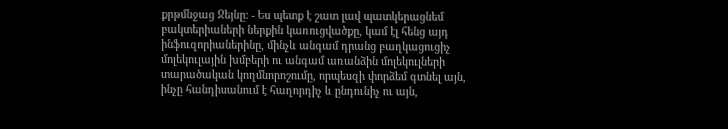քրթմնջաց Ջեյնը: - Ես պետք է շատ լավ պատկերացնեմ բակտերիաների ներքին կառուցվածքը, կամ էլ հենց այդ ինֆուզորիաներինը, մինչև անգամ դրանց բաղկացուցիչ մոլեկուլային խմբերի ու անգամ առանձին մոլեկուլների տարածական կողմնորոշումը, որպեսզի փորձեմ գտնել այն, ինչը հանդիսանում է հաղորդիչ և ընդունիչ ու այն,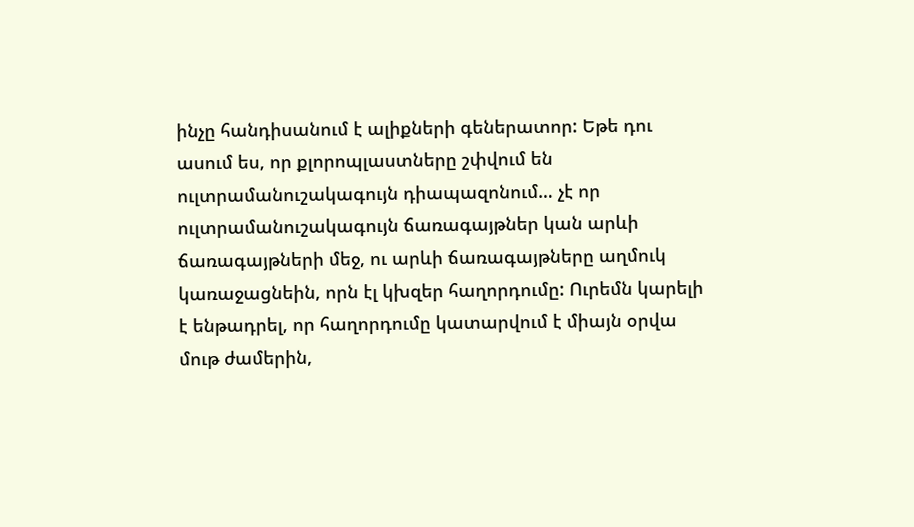ինչը հանդիսանում է ալիքների գեներատոր: Եթե դու ասում ես, որ քլորոպլաստները շփվում են ուլտրամանուշակագույն դիապազոնում… չէ որ ուլտրամանուշակագույն ճառագայթներ կան արևի ճառագայթների մեջ, ու արևի ճառագայթները աղմուկ կառաջացնեին, որն էլ կխզեր հաղորդումը: Ուրեմն կարելի է ենթադրել, որ հաղորդումը կատարվում է միայն օրվա մութ ժամերին,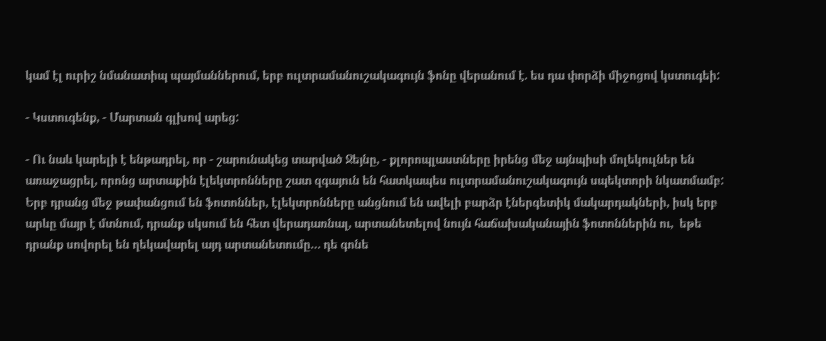կամ էլ ուրիշ նմանատիպ պայմաններում, երբ ուլտրամանուշակագույն ֆոնը վերանում է. ես դա փորձի միջոցով կստուգեի:

- Կստուգենք, - Մարտան գլխով արեց:

- Ու նաև կարելի է ենթադրել, որ - շարունակեց տարված Ջեյնը, - քլորոպլաստները իրենց մեջ այնպիսի մոլեկուլներ են առաջացրել, որոնց արտաքին էլեկտրոնները շատ զգայուն են հատկապես ուլտրամանուշակագույն սպեկտորի նկատմամբ: Երբ դրանց մեջ թափանցում են ֆոտոններ, էլեկտրոնները անցնում են ավելի բարձր էներգետիկ մակարդակների, իսկ երբ արևը մայր է մտնում, դրանք սկսում են հետ վերադառնալ, արտանետելով նույն հաճախականային ֆոտոններին ու,  եթե դրանք սովորել են ղեկավարել այդ արտանետումը… դե գոնե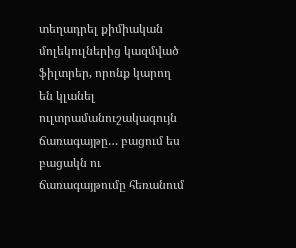տեղադրել քիմիական մոլեկուլներից կազմված ֆիլտրեր, որոնք կարող են կլանել ուլտրամանուշակագույն ճառագայթը… բացում ես բացակն ու ճառագայթումը հեռանում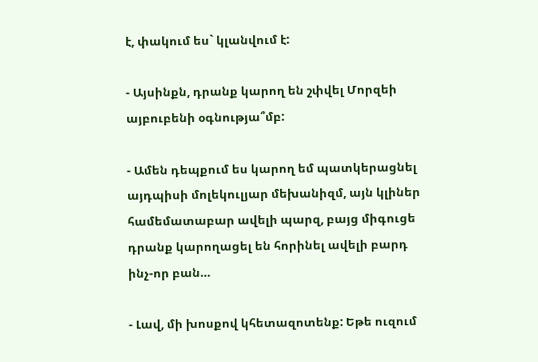է, փակում ես` կլանվում է:

- Այսինքն, դրանք կարող են շփվել Մորզեի այբուբենի օգնությա՞մբ:

- Ամեն դեպքում ես կարող եմ պատկերացնել այդպիսի մոլեկուլյար մեխանիզմ, այն կլիներ համեմատաբար ավելի պարզ, բայց միգուցե դրանք կարողացել են հորինել ավելի բարդ ինչ-որ բան…

- Լավ, մի խոսքով կհետազոտենք: Եթե ուզում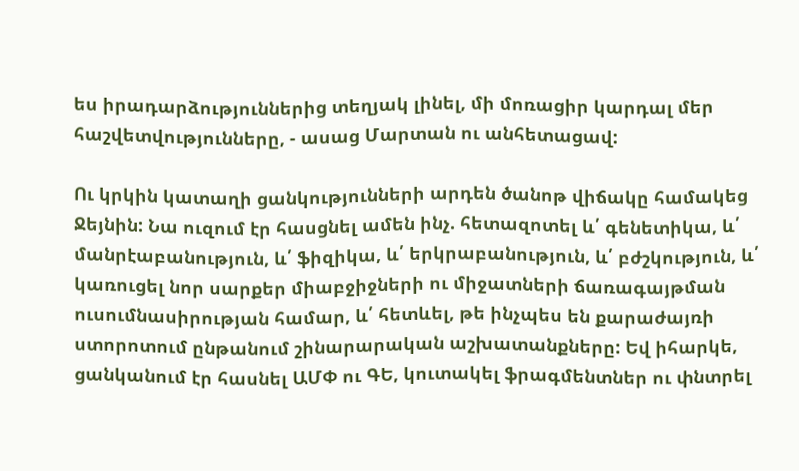ես իրադարձություններից տեղյակ լինել, մի մոռացիր կարդալ մեր հաշվետվությունները, - ասաց Մարտան ու անհետացավ:

Ու կրկին կատաղի ցանկությունների արդեն ծանոթ վիճակը համակեց Ջեյնին: Նա ուզում էր հասցնել ամեն ինչ. հետազոտել և՛ գենետիկա, և՛ մանրէաբանություն, և՛ ֆիզիկա, և՛ երկրաբանություն, և՛ բժշկություն, և՛ կառուցել նոր սարքեր միաբջիջների ու միջատների ճառագայթման ուսումնասիրության համար, և՛ հետևել, թե ինչպես են քարաժայռի ստորոտում ընթանում շինարարական աշխատանքները: Եվ իհարկե, ցանկանում էր հասնել ԱՄՓ ու ԳԵ, կուտակել ֆրագմենտներ ու փնտրել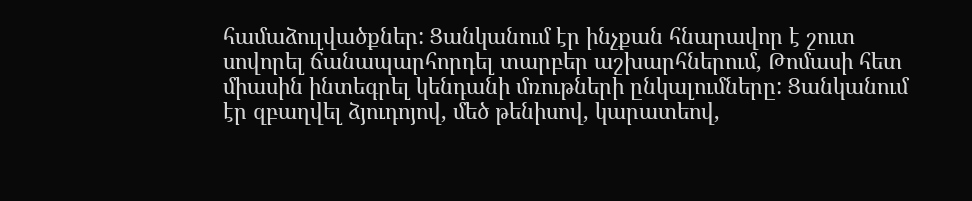համաձուլվածքներ: Ցանկանում էր ինչքան հնարավոր է շուտ սովորել ճանապարհորդել տարբեր աշխարհներում, Թոմասի հետ միասին ինտեգրել կենդանի մռութների ընկալումները: Ցանկանում էր զբաղվել ձյուդոյով, մեծ թենիսով, կարատեով,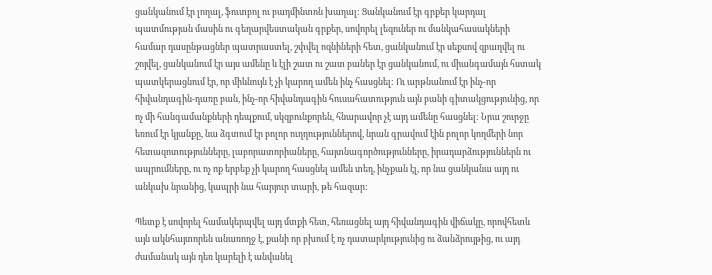ցանկանում էր լողալ, ֆուտբոլ ու բադմինտոն խաղալ: Ցանկանում էր գրքեր կարդալ պատմության մասին ու գեղարվեստական գրքեր, սովորել լեզուներ ու մանկահասակների համար դասընթացներ պատրաստել, շփվել ոզնիների հետ, ցանկանում էր սեքսով զբաղվել ու շոյվել, ցանկանում էր այս ամենը և էլի շատ ու շատ բաներ էր ցանկանում, ու միանգամայն հստակ պատկերացնում էր, որ միևնույն է չի կարող ամեն ինչ հասցնել: Ու արթնանում էր ինչ-որ հիվանդագին-դառը բան, ինչ-որ հիվանդագին հուսահատություն այն բանի գիտակցությունից, որ ոչ մի հանգամանքների դեպքում, սկզբունքորեն, հնարավոր չէ այդ ամենը հասցնել: Նրա շուրջը եռում էր կյանքը, նա ձգտում էր բոլոր ուղղություններով, նրան գրավում էին բոլոր կողմերի նոր հետազոտությունները, լաբորատորիաները, հայտնագործությունները, իրադարձություններն ու ապրումները, ու ոչ ոք երբեք չի կարող հասցնել ամեն տեղ, ինչքան էլ, որ նա ցանկանա այդ ու անկախ նրանից, կապրի նա հարյուր տարի, թե հազար:

Պետք է սովորել համակերպվել այդ մտքի հետ, հեռացնել այդ հիվանդագին վիճակը, որովհետև այն ակնհայտորեն անառողջ է, քանի որ բխում է ոչ դատարկությունից ու ձանձրույթից, ու այդ ժամանակ այն դեռ կարելի է անվանել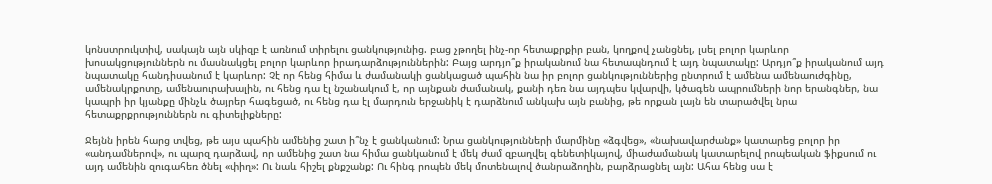կոնստրուկտիվ, սակայն այն սկիզբ է առնում տիրելու ցանկությունից. բաց չթողել ինչ-որ հետաքրքիր բան, կողքով չանցնել, լսել բոլոր կարևոր խոսակցություններն ու մասնակցել բոլոր կարևոր իրադարձություններին: Բայց արդյո՞ք իրականում նա հետապնդում է այդ նպատակը: Արդյո՞ք իրականում այդ նպատակը հանդիսանում է կարևոր: Չէ որ հենց հիմա և ժամանակի ցանկացած պահին նա իր բոլոր ցանկություններից ընտրում է ամենա ամենաուժգինը, ամենակրքոտը, ամենաուրախալին, ու հենց դա էլ նշանակում է, որ այնքան ժամանակ, քանի դեռ նա այդպես կվարվի, կծագեն ապրումների նոր երանգներ, նա կապրի իր կյանքը մինչև ծայրեր հագեցած, ու հենց դա էլ մարդուն երջանիկ է դարձնում անկախ այն բանից, թե որքան լայն են տարածվել նրա հետաքրքրություններն ու գիտելիքները:

Ջեյնն իրեն հարց տվեց, թե այս պահին ամենից շատ ի՞նչ է ցանկանում: Նրա ցանկությունների մարմինը «ձգվեց», «նախավարժանք» կատարեց բոլոր իր «անդամներով», ու պարզ դարձավ, որ ամենից շատ նա հիմա ցանկանում է մեկ ժամ զբաղվել գենետիկայով, միաժամանակ կատարելով րոպեական ֆիքսում ու այդ ամենին զուգահեռ ծնել «փիղ»: Ու նաև հիշել քնքշանք: Ու հինգ րոպեն մեկ մոտենալով ծանրաձողին, բարձրացնել այն: Ահա հենց սա է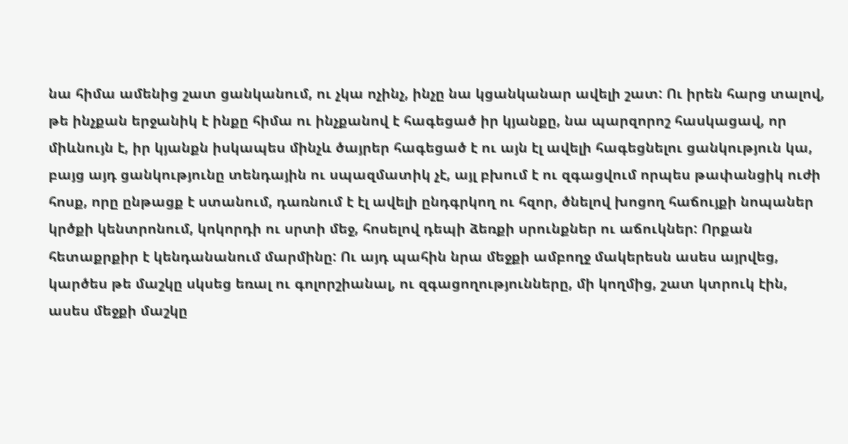նա հիմա ամենից շատ ցանկանում, ու չկա ոչինչ, ինչը նա կցանկանար ավելի շատ: Ու իրեն հարց տալով, թե ինչքան երջանիկ է ինքը հիմա ու ինչքանով է հագեցած իր կյանքը, նա պարզորոշ հասկացավ, որ միևնույն է, իր կյանքն իսկապես մինչև ծայրեր հագեցած է ու այն էլ ավելի հագեցնելու ցանկություն կա, բայց այդ ցանկությունը տենդային ու սպազմատիկ չէ, այլ բխում է ու զգացվում որպես թափանցիկ ուժի հոսք, որը ընթացք է ստանում, դառնում է էլ ավելի ընդգրկող ու հզոր, ծնելով խոցող հաճույքի նոպաներ կրծքի կենտրոնում, կոկորդի ու սրտի մեջ, հոսելով դեպի ձեռքի սրունքներ ու աճուկներ: Որքան հետաքրքիր է կենդանանում մարմինը: Ու այդ պահին նրա մեջքի ամբողջ մակերեսն ասես այրվեց, կարծես թե մաշկը սկսեց եռալ ու գոլորշիանալ, ու զգացողությունները, մի կողմից, շատ կտրուկ էին, ասես մեջքի մաշկը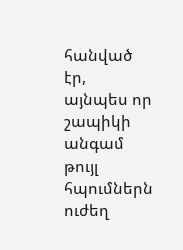հանված էր, այնպես որ շապիկի անգամ թույլ հպումներն ուժեղ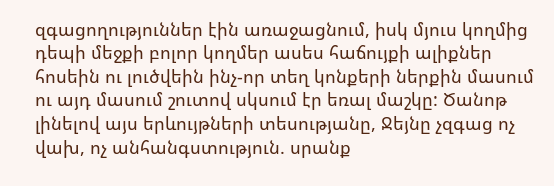զգացողություններ էին առաջացնում, իսկ մյուս կողմից դեպի մեջքի բոլոր կողմեր ասես հաճույքի ալիքներ հոսեին ու լուծվեին ինչ-որ տեղ կոնքերի ներքին մասում ու այդ մասում շուտով սկսում էր եռալ մաշկը: Ծանոթ լինելով այս երևույթների տեսությանը, Ջեյնը չզգաց ոչ վախ, ոչ անհանգստություն. սրանք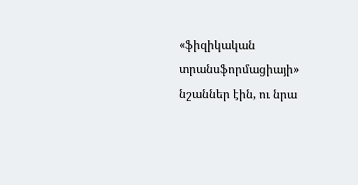«ֆիզիկական տրանսֆորմացիայի» նշաններ էին, ու նրա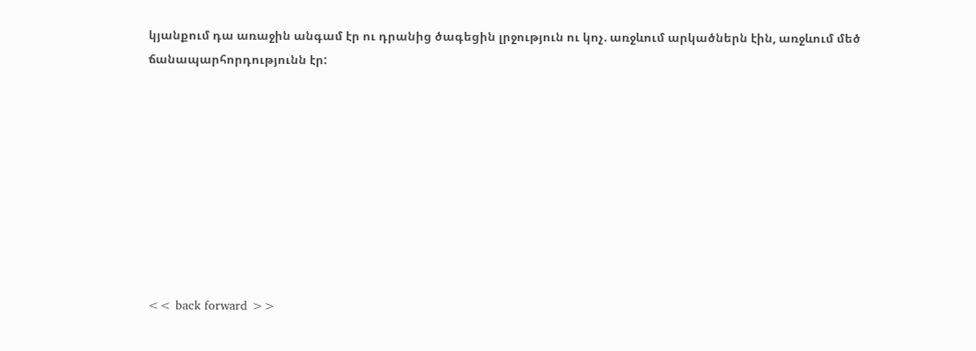կյանքում դա առաջին անգամ էր ու դրանից ծագեցին լրջություն ու կոչ. առջևում արկածներն էին, առջևում մեծ ճանապարհորդությունն էր:









<< back forward >>